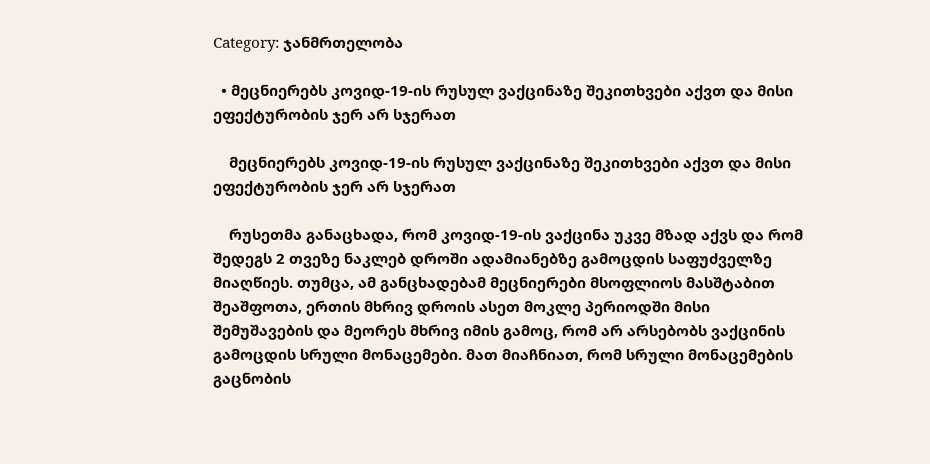Category: ჯანმრთელობა

  • მეცნიერებს კოვიდ-19-ის რუსულ ვაქცინაზე შეკითხვები აქვთ და მისი ეფექტურობის ჯერ არ სჯერათ

    მეცნიერებს კოვიდ-19-ის რუსულ ვაქცინაზე შეკითხვები აქვთ და მისი ეფექტურობის ჯერ არ სჯერათ

    რუსეთმა განაცხადა, რომ კოვიდ-19-ის ვაქცინა უკვე მზად აქვს და რომ შედეგს 2 თვეზე ნაკლებ დროში ადამიანებზე გამოცდის საფუძველზე მიაღწიეს. თუმცა, ამ განცხადებამ მეცნიერები მსოფლიოს მასშტაბით შეაშფოთა, ერთის მხრივ დროის ასეთ მოკლე პერიოდში მისი შემუშავების და მეორეს მხრივ იმის გამოც, რომ არ არსებობს ვაქცინის გამოცდის სრული მონაცემები. მათ მიაჩნიათ, რომ სრული მონაცემების გაცნობის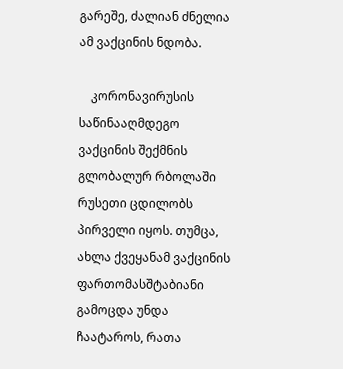გარეშე, ძალიან ძნელია ამ ვაქცინის ნდობა.

    კორონავირუსის საწინააღმდეგო ვაქცინის შექმნის გლობალურ რბოლაში რუსეთი ცდილობს პირველი იყოს. თუმცა, ახლა ქვეყანამ ვაქცინის ფართომასშტაბიანი გამოცდა უნდა ჩაატაროს, რათა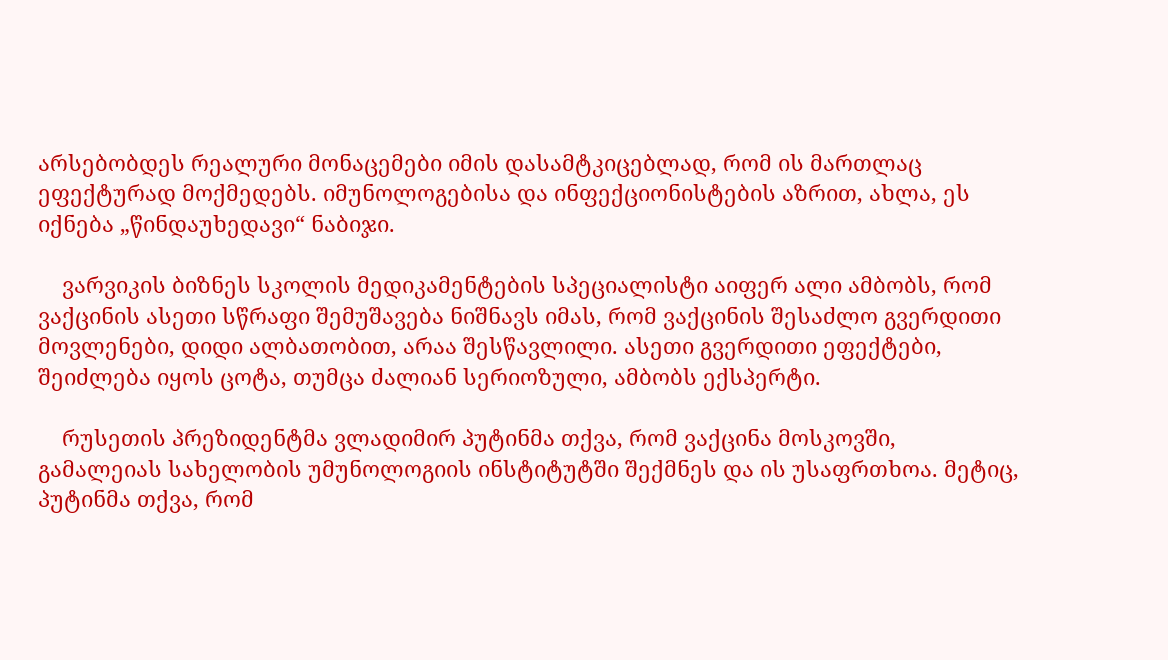არსებობდეს რეალური მონაცემები იმის დასამტკიცებლად, რომ ის მართლაც ეფექტურად მოქმედებს. იმუნოლოგებისა და ინფექციონისტების აზრით, ახლა, ეს იქნება „წინდაუხედავი“ ნაბიჯი.

    ვარვიკის ბიზნეს სკოლის მედიკამენტების სპეციალისტი აიფერ ალი ამბობს, რომ ვაქცინის ასეთი სწრაფი შემუშავება ნიშნავს იმას, რომ ვაქცინის შესაძლო გვერდითი მოვლენები, დიდი ალბათობით, არაა შესწავლილი. ასეთი გვერდითი ეფექტები, შეიძლება იყოს ცოტა, თუმცა ძალიან სერიოზული, ამბობს ექსპერტი.

    რუსეთის პრეზიდენტმა ვლადიმირ პუტინმა თქვა, რომ ვაქცინა მოსკოვში, გამალეიას სახელობის უმუნოლოგიის ინსტიტუტში შექმნეს და ის უსაფრთხოა. მეტიც, პუტინმა თქვა, რომ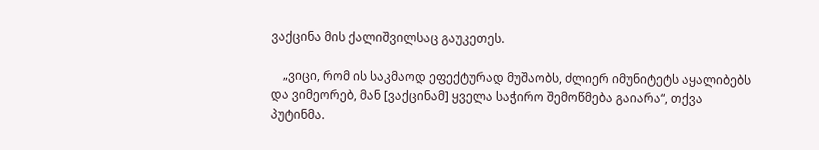ვაქცინა მის ქალიშვილსაც გაუკეთეს.

    „ვიცი, რომ ის საკმაოდ ეფექტურად მუშაობს, ძლიერ იმუნიტეტს აყალიბებს და ვიმეორებ, მან [ვაქცინამ] ყველა საჭირო შემოწმება გაიარა“, თქვა პუტინმა.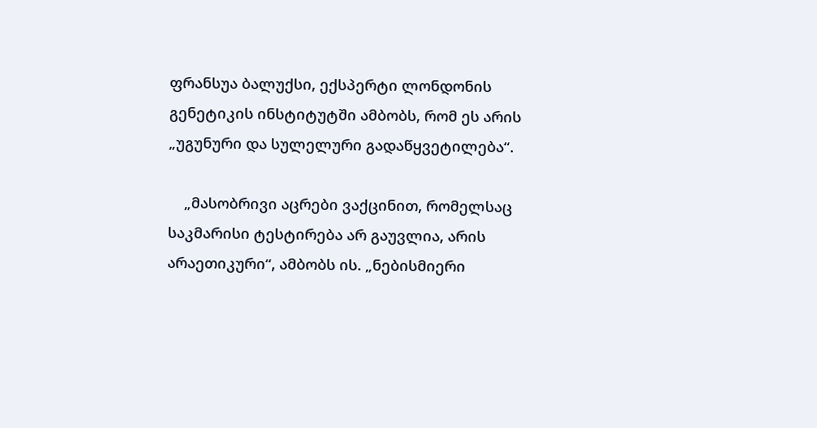ფრანსუა ბალუქსი, ექსპერტი ლონდონის გენეტიკის ინსტიტუტში ამბობს, რომ ეს არის „უგუნური და სულელური გადაწყვეტილება“.

    „მასობრივი აცრები ვაქცინით, რომელსაც საკმარისი ტესტირება არ გაუვლია, არის არაეთიკური“, ამბობს ის. „ნებისმიერი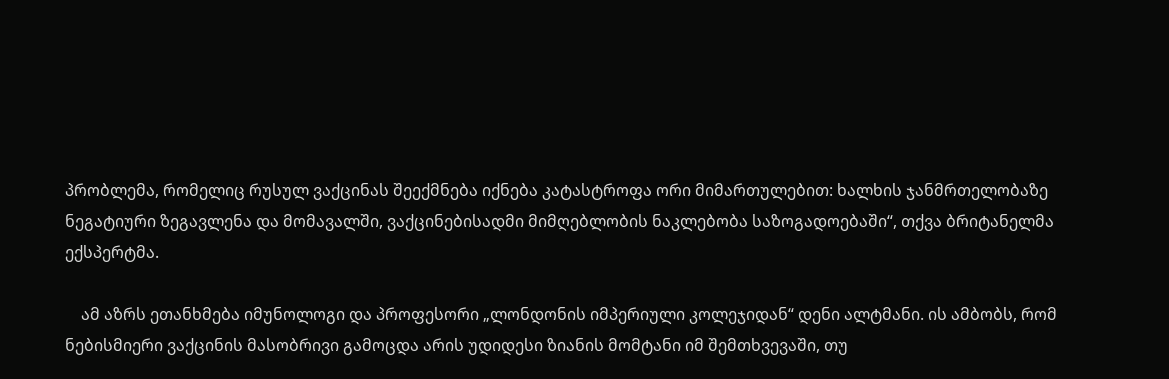პრობლემა, რომელიც რუსულ ვაქცინას შეექმნება იქნება კატასტროფა ორი მიმართულებით: ხალხის ჯანმრთელობაზე ნეგატიური ზეგავლენა და მომავალში, ვაქცინებისადმი მიმღებლობის ნაკლებობა საზოგადოებაში“, თქვა ბრიტანელმა ექსპერტმა.

    ამ აზრს ეთანხმება იმუნოლოგი და პროფესორი „ლონდონის იმპერიული კოლეჯიდან“ დენი ალტმანი. ის ამბობს, რომ ნებისმიერი ვაქცინის მასობრივი გამოცდა არის უდიდესი ზიანის მომტანი იმ შემთხვევაში, თუ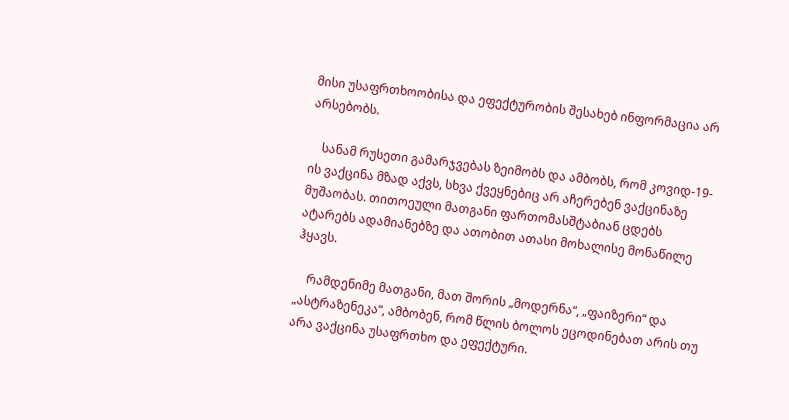მისი უსაფრთხოობისა და ეფექტურობის შესახებ ინფორმაცია არ არსებობს.

    სანამ რუსეთი გამარჯვებას ზეიმობს და ამბობს, რომ კოვიდ-19-ის ვაქცინა მზად აქვს, სხვა ქვეყნებიც არ აჩერებენ ვაქცინაზე მუშაობას. თითოეული მათგანი ფართომასშტაბიან ცდებს ატარებს ადამიანებზე და ათობით ათასი მოხალისე მონაწილე ჰყავს.

    რამდენიმე მათგანი, მათ შორის „მოდერნა“, „ფაიზერი“ და „ასტრაზენეკა“, ამბობენ, რომ წლის ბოლოს ეცოდინებათ არის თუ არა ვაქცინა უსაფრთხო და ეფექტური.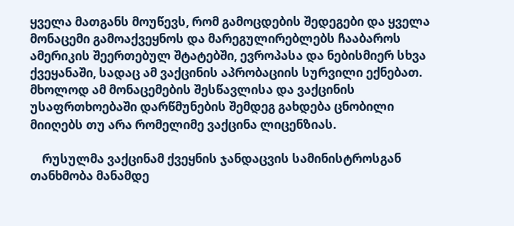ყველა მათგანს მოუწევს, რომ გამოცდების შედეგები და ყველა მონაცემი გამოაქვეყნოს და მარეგულირებლებს ჩააბაროს ამერიკის შეერთებულ შტატებში, ევროპასა და ნებისმიერ სხვა ქვეყანაში, სადაც ამ ვაქცინის აპრობაციის სურვილი ექნებათ. მხოლოდ ამ მონაცემების შესწავლისა და ვაქცინის უსაფრთხოებაში დარწმუნების შემდეგ გახდება ცნობილი მიიღებს თუ არა რომელიმე ვაქცინა ლიცენზიას.

    რუსულმა ვაქცინამ ქვეყნის ჯანდაცვის სამინისტროსგან თანხმობა მანამდე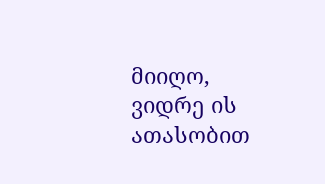მიიღო, ვიდრე ის ათასობით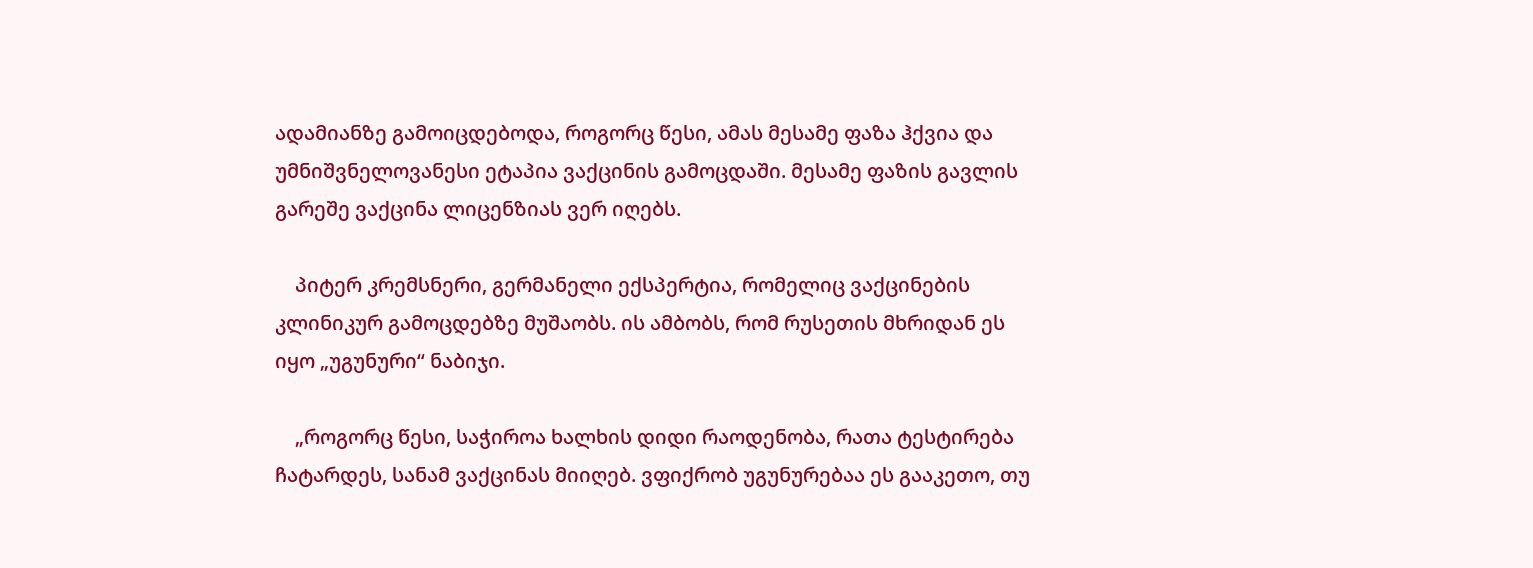ადამიანზე გამოიცდებოდა, როგორც წესი, ამას მესამე ფაზა ჰქვია და უმნიშვნელოვანესი ეტაპია ვაქცინის გამოცდაში. მესამე ფაზის გავლის გარეშე ვაქცინა ლიცენზიას ვერ იღებს.

    პიტერ კრემსნერი, გერმანელი ექსპერტია, რომელიც ვაქცინების კლინიკურ გამოცდებზე მუშაობს. ის ამბობს, რომ რუსეთის მხრიდან ეს იყო „უგუნური“ ნაბიჯი.

    „როგორც წესი, საჭიროა ხალხის დიდი რაოდენობა, რათა ტესტირება ჩატარდეს, სანამ ვაქცინას მიიღებ. ვფიქრობ უგუნურებაა ეს გააკეთო, თუ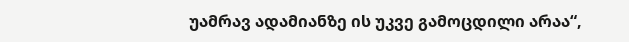უამრავ ადამიანზე ის უკვე გამოცდილი არაა“,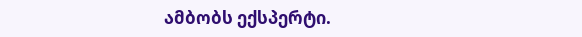ამბობს ექსპერტი.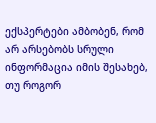ექსპერტები ამბობენ, რომ არ არსებობს სრული ინფორმაცია იმის შესახებ, თუ როგორ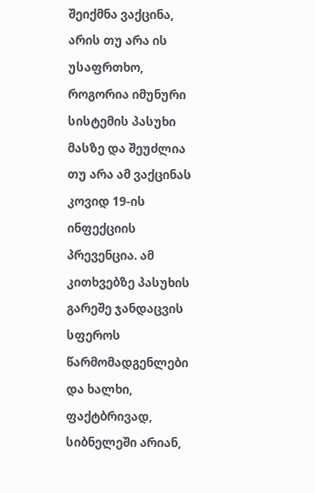შეიქმნა ვაქცინა, არის თუ არა ის უსაფრთხო, როგორია იმუნური სისტემის პასუხი მასზე და შეუძლია თუ არა ამ ვაქცინას კოვიდ 19-ის ინფექციის პრევენცია. ამ კითხვებზე პასუხის გარეშე ჯანდაცვის სფეროს წარმომადგენლები და ხალხი, ფაქტბრივად, სიბნელეში არიან,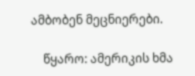ამბობენ მეცნიერები.

    წყარო: ამერიკის ხმა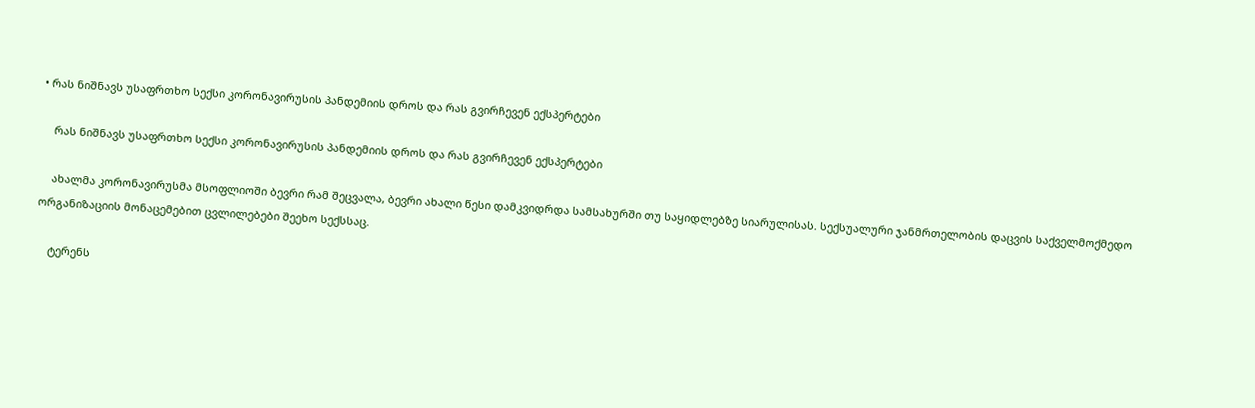• რას ნიშნავს უსაფრთხო სექსი კორონავირუსის პანდემიის დროს და რას გვირჩევენ ექსპერტები

    რას ნიშნავს უსაფრთხო სექსი კორონავირუსის პანდემიის დროს და რას გვირჩევენ ექსპერტები

    ახალმა კორონავირუსმა მსოფლიოში ბევრი რამ შეცვალა, ბევრი ახალი წესი დამკვიდრდა სამსახურში თუ საყიდლებზე სიარულისას. სექსუალური ჯანმრთელობის დაცვის საქველმოქმედო ორგანიზაციის მონაცემებით ცვლილებები შეეხო სექსსაც.

    ტერენს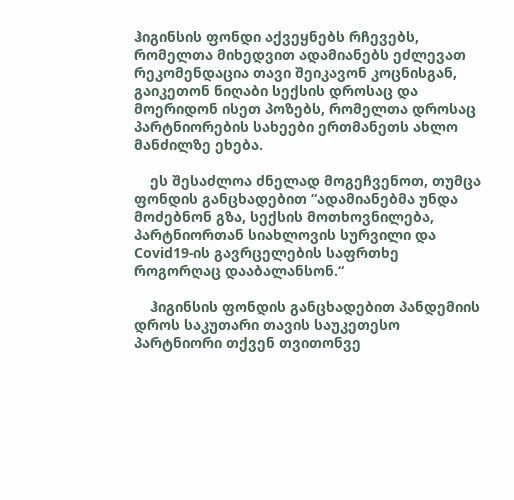ჰიგინსის ფონდი აქვეყნებს რჩევებს, რომელთა მიხედვით ადამიანებს ეძლევათ რეკომენდაცია თავი შეიკავონ კოცნისგან, გაიკეთონ ნიღაბი სექსის დროსაც და მოერიდონ ისეთ პოზებს, რომელთა დროსაც პარტნიორების სახეები ერთმანეთს ახლო მანძილზე ეხება.

    ეს შესაძლოა ძნელად მოგეჩვენოთ, თუმცა ფონდის განცხადებით “ადამიანებმა უნდა მოძებნონ გზა, სექსის მოთხოვნილება, პარტნიორთან სიახლოვის სურვილი და  Covid19-ის გავრცელების საფრთხე როგორღაც დააბალანსონ.“

    ჰიგინსის ფონდის განცხადებით პანდემიის დროს საკუთარი თავის საუკეთესო პარტნიორი თქვენ თვითონვე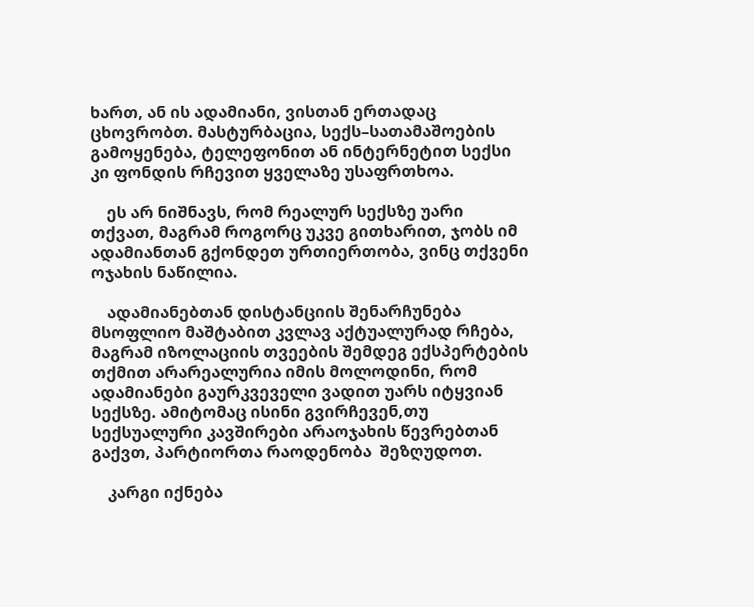ხართ, ან ის ადამიანი, ვისთან ერთადაც ცხოვრობთ. მასტურბაცია, სექს–სათამაშოების გამოყენება, ტელეფონით ან ინტერნეტით სექსი კი ფონდის რჩევით ყველაზე უსაფრთხოა.

    ეს არ ნიშნავს, რომ რეალურ სექსზე უარი თქვათ, მაგრამ როგორც უკვე გითხარით, ჯობს იმ ადამიანთან გქონდეთ ურთიერთობა, ვინც თქვენი ოჯახის ნაწილია.

    ადამიანებთან დისტანციის შენარჩუნება მსოფლიო მაშტაბით კვლავ აქტუალურად რჩება, მაგრამ იზოლაციის თვეების შემდეგ ექსპერტების თქმით არარეალურია იმის მოლოდინი, რომ ადამიანები გაურკვეველი ვადით უარს იტყვიან სექსზე. ამიტომაც ისინი გვირჩევენ,თუ სექსუალური კავშირები არაოჯახის წევრებთან გაქვთ, პარტიორთა რაოდენობა  შეზღუდოთ.

    კარგი იქნება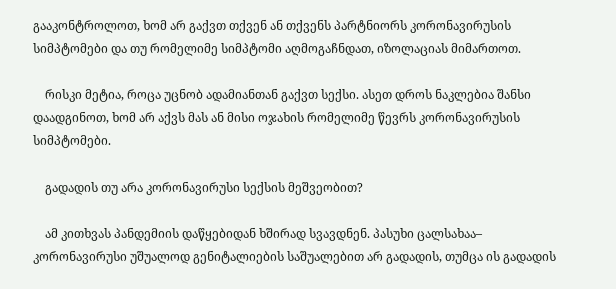გააკონტროლოთ, ხომ არ გაქვთ თქვენ ან თქვენს პარტნიორს კორონავირუსის სიმპტომები და თუ რომელიმე სიმპტომი აღმოგაჩნდათ, იზოლაციას მიმართოთ.

    რისკი მეტია, როცა უცნობ ადამიანთან გაქვთ სექსი. ასეთ დროს ნაკლებია შანსი დაადგინოთ, ხომ არ აქვს მას ან მისი ოჯახის რომელიმე წევრს კორონავირუსის სიმპტომები.

    გადადის თუ არა კორონავირუსი სექსის მეშვეობით?

    ამ კითხვას პანდემიის დაწყებიდან ხშირად სვავდნენ. პასუხი ცალსახაა– კორონავირუსი უშუალოდ გენიტალიების საშუალებით არ გადადის, თუმცა ის გადადის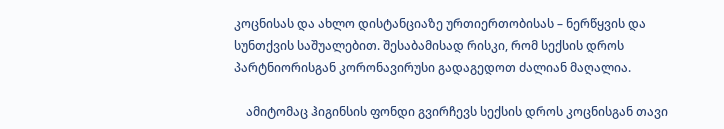კოცნისას და ახლო დისტანციაზე ურთიერთობისას – ნერწყვის და სუნთქვის საშუალებით. შესაბამისად რისკი, რომ სექსის დროს პარტნიორისგან კორონავირუსი გადაგედოთ ძალიან მაღალია.

    ამიტომაც ჰიგინსის ფონდი გვირჩევს სექსის დროს კოცნისგან თავი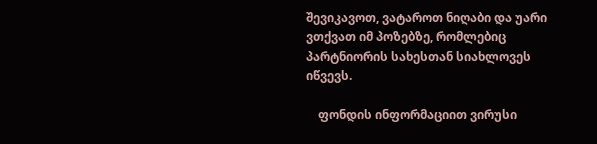შევიკავოთ, ვატაროთ ნიღაბი და უარი ვთქვათ იმ პოზებზე, რომლებიც პარტნიორის სახესთან სიახლოვეს იწვევს.

    ფონდის ინფორმაციით ვირუსი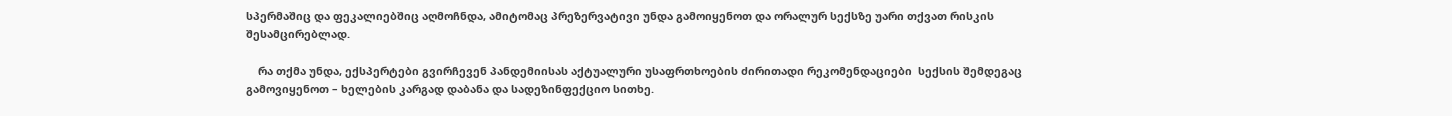სპერმაშიც და ფეკალიებშიც აღმოჩნდა, ამიტომაც პრეზერვატივი უნდა გამოიყენოთ და ორალურ სექსზე უარი თქვათ რისკის შესამცირებლად.

    რა თქმა უნდა, ექსპერტები გვირჩევენ პანდემიისას აქტუალური უსაფრთხოების ძირითადი რეკომენდაციები  სექსის შემდეგაც გამოვიყენოთ – ხელების კარგად დაბანა და სადეზინფექციო სითხე.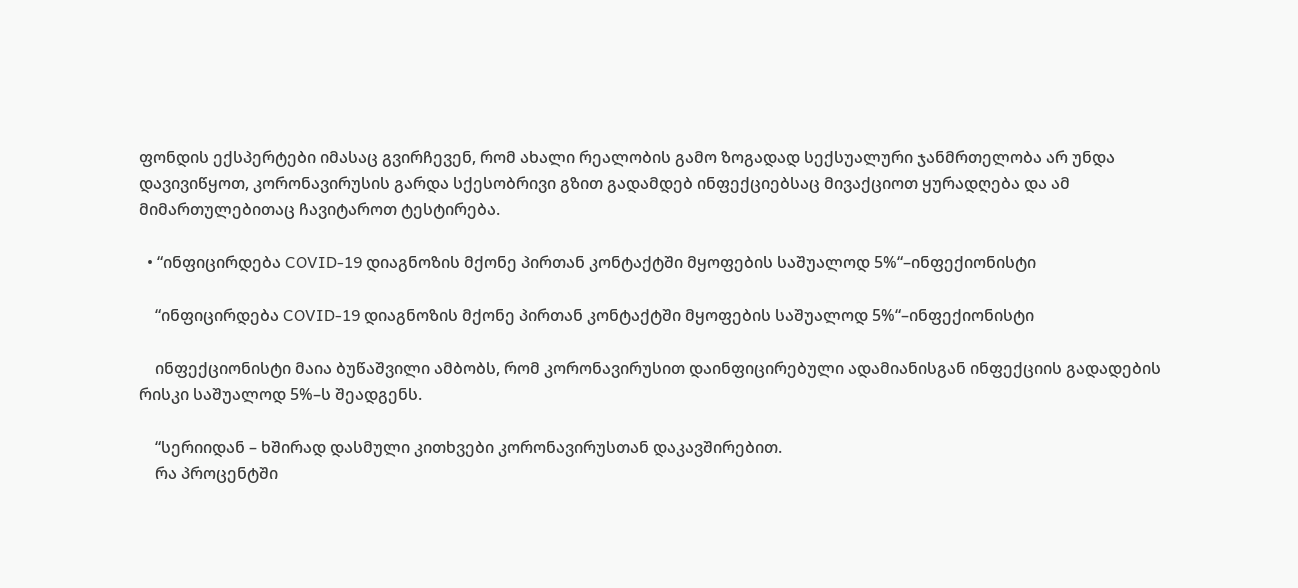ფონდის ექსპერტები იმასაც გვირჩევენ, რომ ახალი რეალობის გამო ზოგადად სექსუალური ჯანმრთელობა არ უნდა დავივიწყოთ, კორონავირუსის გარდა სქესობრივი გზით გადამდებ ინფექციებსაც მივაქციოთ ყურადღება და ამ მიმართულებითაც ჩავიტაროთ ტესტირება.

  • “ინფიცირდება COVID-19 დიაგნოზის მქონე პირთან კონტაქტში მყოფების საშუალოდ 5%“–ინფექიონისტი

    “ინფიცირდება COVID-19 დიაგნოზის მქონე პირთან კონტაქტში მყოფების საშუალოდ 5%“–ინფექიონისტი

    ინფექციონისტი მაია ბუწაშვილი ამბობს, რომ კორონავირუსით დაინფიცირებული ადამიანისგან ინფექციის გადადების რისკი საშუალოდ 5%–ს შეადგენს.

    “სერიიდან – ხშირად დასმული კითხვები კორონავირუსთან დაკავშირებით.
    რა პროცენტში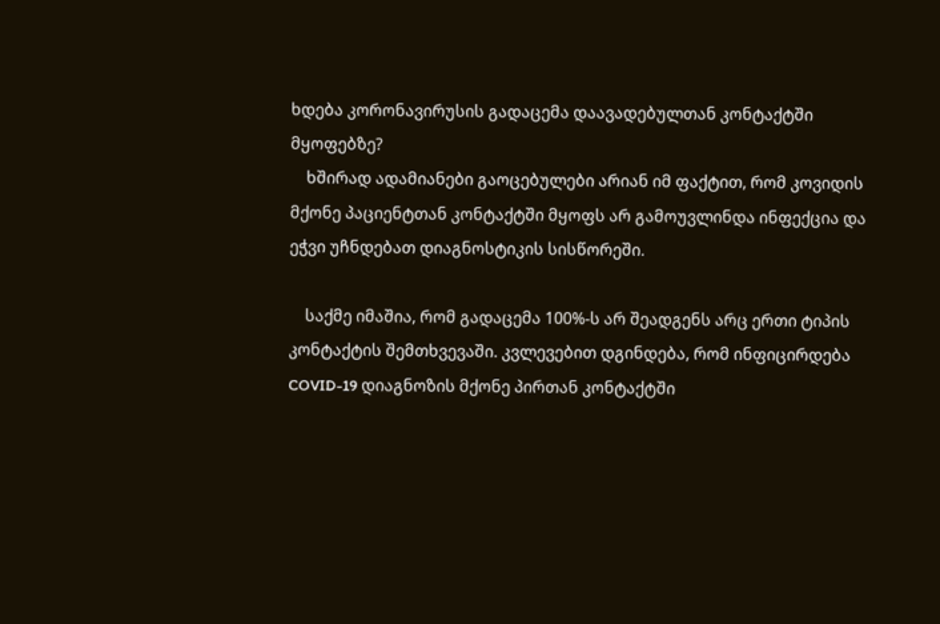ხდება კორონავირუსის გადაცემა დაავადებულთან კონტაქტში მყოფებზე?
    ხშირად ადამიანები გაოცებულები არიან იმ ფაქტით, რომ კოვიდის მქონე პაციენტთან კონტაქტში მყოფს არ გამოუვლინდა ინფექცია და ეჭვი უჩნდებათ დიაგნოსტიკის სისწორეში.

    საქმე იმაშია, რომ გადაცემა 100%-ს არ შეადგენს არც ერთი ტიპის კონტაქტის შემთხვევაში. კვლევებით დგინდება, რომ ინფიცირდება COVID-19 დიაგნოზის მქონე პირთან კონტაქტში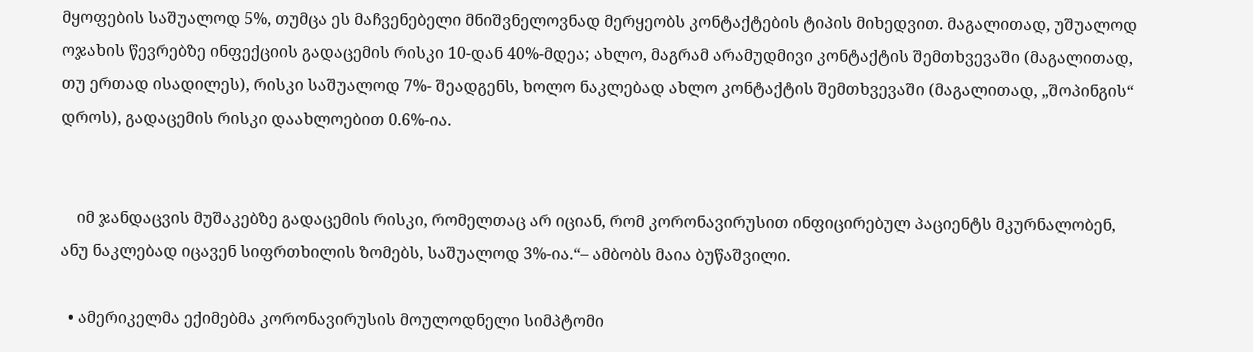მყოფების საშუალოდ 5%, თუმცა ეს მაჩვენებელი მნიშვნელოვნად მერყეობს კონტაქტების ტიპის მიხედვით. მაგალითად, უშუალოდ ოჯახის წევრებზე ინფექციის გადაცემის რისკი 10-დან 40%-მდეა; ახლო, მაგრამ არამუდმივი კონტაქტის შემთხვევაში (მაგალითად, თუ ერთად ისადილეს), რისკი საშუალოდ 7%- შეადგენს, ხოლო ნაკლებად ახლო კონტაქტის შემთხვევაში (მაგალითად, „შოპინგის“ დროს), გადაცემის რისკი დაახლოებით 0.6%-ია.


    იმ ჯანდაცვის მუშაკებზე გადაცემის რისკი, რომელთაც არ იციან, რომ კორონავირუსით ინფიცირებულ პაციენტს მკურნალობენ, ანუ ნაკლებად იცავენ სიფრთხილის ზომებს, საშუალოდ 3%-ია.“– ამბობს მაია ბუწაშვილი.

  • ამერიკელმა ექიმებმა კორონავირუსის მოულოდნელი სიმპტომი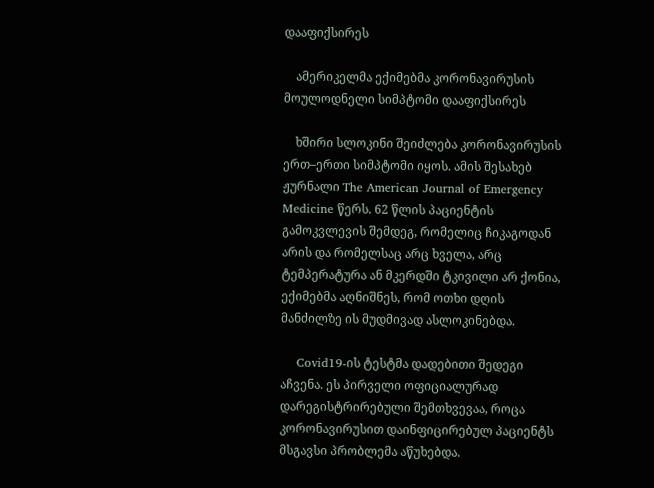დააფიქსირეს

    ამერიკელმა ექიმებმა კორონავირუსის მოულოდნელი სიმპტომი დააფიქსირეს

    ხშირი სლოკინი შეიძლება კორონავირუსის ერთ–ერთი სიმპტომი იყოს. ამის შესახებ ჟურნალი The American Journal of Emergency Medicine წერს. 62 წლის პაციენტის გამოკვლევის შემდეგ, რომელიც ჩიკაგოდან არის და რომელსაც არც ხველა, არც ტემპერატურა ან მკერდში ტკივილი არ ქონია, ექიმებმა აღნიშნეს, რომ ოთხი დღის მანძილზე ის მუდმივად ასლოკინებდა.

    Covid19-ის ტესტმა დადებითი შედეგი აჩვენა. ეს პირველი ოფიციალურად დარეგისტრირებული შემთხვევაა, როცა კორონავირუსით დაინფიცირებულ პაციენტს მსგავსი პრობლემა აწუხებდა.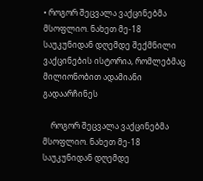• როგორ შეცვალა ვაქცინებმა მსოფლიო. ნახეთ მე-18 საუკუნიდან დღემდე შექმნილი ვაქცინების ისტორია, რომლებმაც მილიონობით ადამიანი გადაარჩინეს

    როგორ შეცვალა ვაქცინებმა მსოფლიო. ნახეთ მე-18 საუკუნიდან დღემდე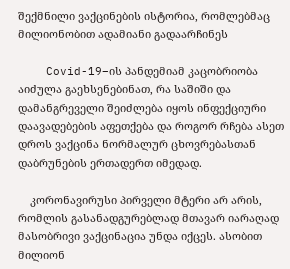შექმნილი ვაქცინების ისტორია, რომლებმაც მილიონობით ადამიანი გადაარჩინეს

    Covid-19–ის პანდემიამ კაცობრიობა აიძულა გაეხსენებინათ, რა საშიში და დამანგრეველი შეიძლება იყოს ინფექციური დაავადებების აფეთქება და როგორ რჩება ასეთ დროს ვაქცინა ნორმალურ ცხოვრებასთან დაბრუნების ერთადერთ იმედად.

    კორონავირუსი პირველი მტერი არ არის, რომლის გასანადგურებლად მთავარ იარაღად მასობრივი ვაქცინაცია უნდა იქცეს. ასობით მილიონ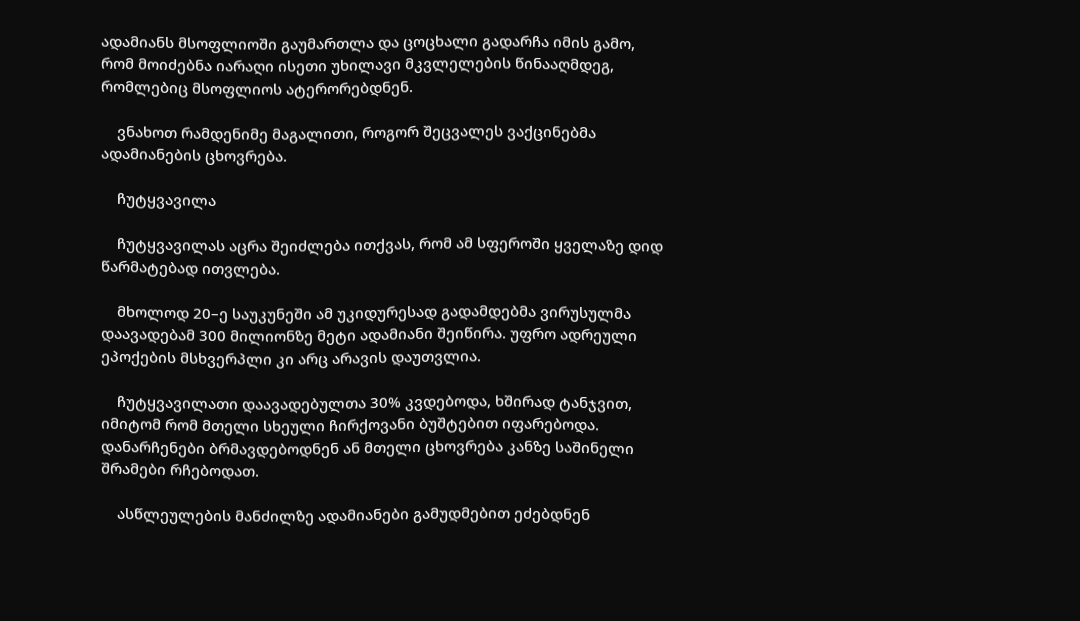ადამიანს მსოფლიოში გაუმართლა და ცოცხალი გადარჩა იმის გამო, რომ მოიძებნა იარაღი ისეთი უხილავი მკვლელების წინააღმდეგ, რომლებიც მსოფლიოს ატერორებდნენ.

    ვნახოთ რამდენიმე მაგალითი, როგორ შეცვალეს ვაქცინებმა ადამიანების ცხოვრება.

    ჩუტყვავილა

    ჩუტყვავილას აცრა შეიძლება ითქვას, რომ ამ სფეროში ყველაზე დიდ წარმატებად ითვლება.

    მხოლოდ 20–ე საუკუნეში ამ უკიდურესად გადამდებმა ვირუსულმა დაავადებამ 300 მილიონზე მეტი ადამიანი შეიწირა. უფრო ადრეული ეპოქების მსხვერპლი კი არც არავის დაუთვლია.

    ჩუტყვავილათი დაავადებულთა 30% კვდებოდა, ხშირად ტანჯვით, იმიტომ რომ მთელი სხეული ჩირქოვანი ბუშტებით იფარებოდა. დანარჩენები ბრმავდებოდნენ ან მთელი ცხოვრება კანზე საშინელი შრამები რჩებოდათ.

    ასწლეულების მანძილზე ადამიანები გამუდმებით ეძებდნენ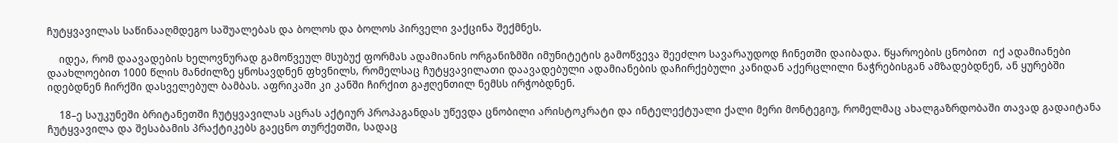ჩუტყვავილას საწინააღმდეგო საშუალებას და ბოლოს და ბოლოს პირველი ვაქცინა შექმნეს.

    იდეა, რომ დაავადების ხელოვნურად გამოწვეულ მსუბუქ ფორმას ადამიანის ორგანიზმში იმუნიტეტის გამოწვევა შეეძლო სავარაუდოდ ჩინეთში დაიბადა. წყაროების ცნობით  იქ ადამიანები დაახლოებით 1000 წლის მანძილზე ყნოსავდნენ ფხვნილს, რომელსაც ჩუტყვავილათი დაავადებული ადამიანების დაჩირქებული კანიდან აქერცლილი ნაჭრებისგან ამზადებდნენ, ან ყურებში იდებდნენ ჩირქში დასველებულ ბამბას. აფრიკაში კი კანში ჩირქით გაჟღენთილ ნემსს ირჭობდნენ.

    18–ე საუკუნეში ბრიტანეთში ჩუტყვავილას აცრას აქტიურ პროპაგანდას უწევდა ცნობილი არისტოკრატი და ინტელექტუალი ქალი მერი მონტეგიუ, რომელმაც ახალგაზრდობაში თავად გადაიტანა ჩუტყვავილა და შესაბამის პრაქტიკებს გაეცნო თურქეთში, სადაც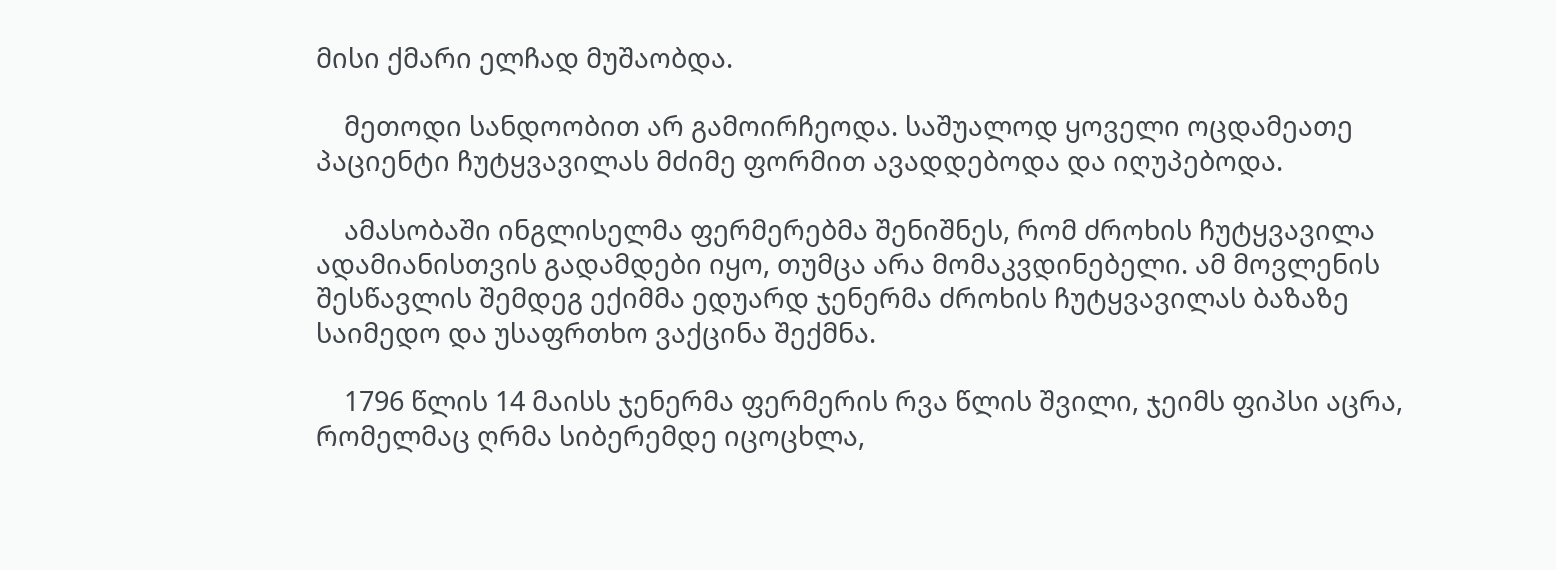მისი ქმარი ელჩად მუშაობდა.

    მეთოდი სანდოობით არ გამოირჩეოდა. საშუალოდ ყოველი ოცდამეათე პაციენტი ჩუტყვავილას მძიმე ფორმით ავადდებოდა და იღუპებოდა.

    ამასობაში ინგლისელმა ფერმერებმა შენიშნეს, რომ ძროხის ჩუტყვავილა ადამიანისთვის გადამდები იყო, თუმცა არა მომაკვდინებელი. ამ მოვლენის შესწავლის შემდეგ ექიმმა ედუარდ ჯენერმა ძროხის ჩუტყვავილას ბაზაზე საიმედო და უსაფრთხო ვაქცინა შექმნა.

    1796 წლის 14 მაისს ჯენერმა ფერმერის რვა წლის შვილი, ჯეიმს ფიპსი აცრა, რომელმაც ღრმა სიბერემდე იცოცხლა,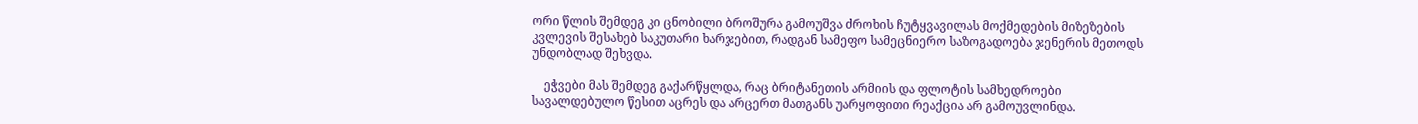ორი წლის შემდეგ კი ცნობილი ბროშურა გამოუშვა ძროხის ჩუტყვავილას მოქმედების მიზეზების კვლევის შესახებ საკუთარი ხარჯებით, რადგან სამეფო სამეცნიერო საზოგადოება ჯენერის მეთოდს უნდობლად შეხვდა.

    ეჭვები მას შემდეგ გაქარწყლდა, რაც ბრიტანეთის არმიის და ფლოტის სამხედროები სავალდებულო წესით აცრეს და არცერთ მათგანს უარყოფითი რეაქცია არ გამოუვლინდა.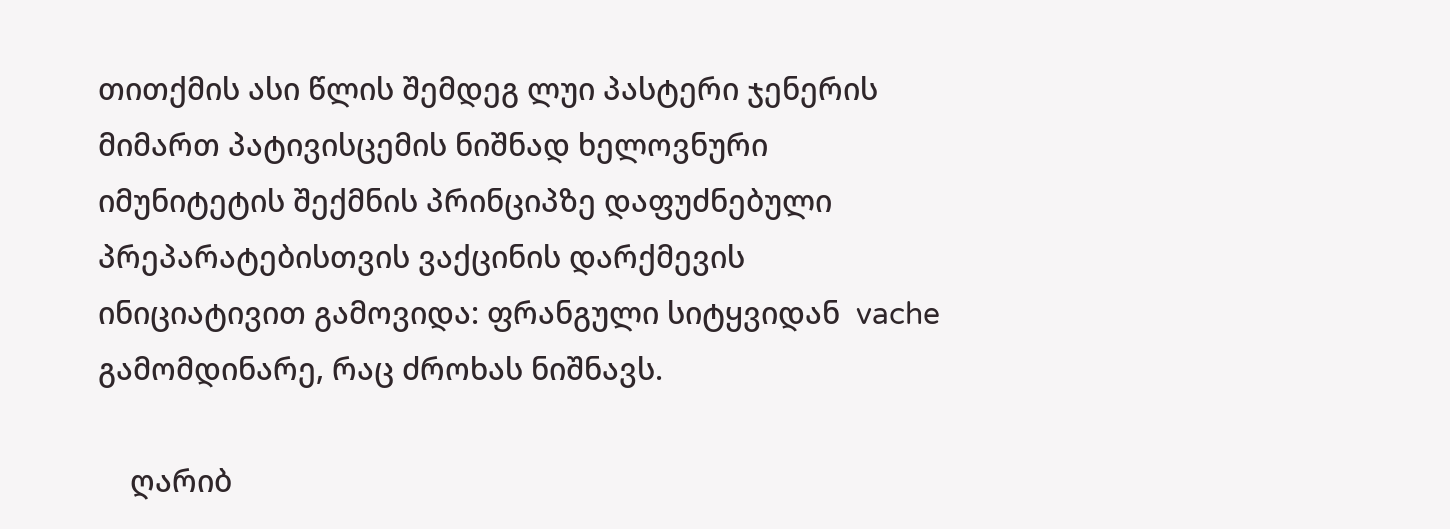თითქმის ასი წლის შემდეგ ლუი პასტერი ჯენერის მიმართ პატივისცემის ნიშნად ხელოვნური იმუნიტეტის შექმნის პრინციპზე დაფუძნებული პრეპარატებისთვის ვაქცინის დარქმევის ინიციატივით გამოვიდა: ფრანგული სიტყვიდან  vache  გამომდინარე, რაც ძროხას ნიშნავს.

    ღარიბ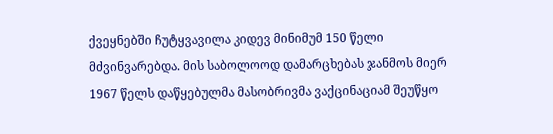ქვეყნებში ჩუტყვავილა კიდევ მინიმუმ 150 წელი მძვინვარებდა. მის საბოლოოდ დამარცხებას ჯანმოს მიერ 1967 წელს დაწყებულმა მასობრივმა ვაქცინაციამ შეუწყო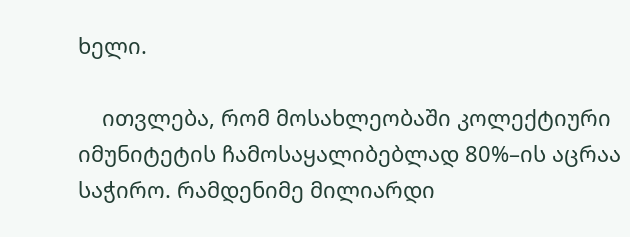ხელი.

    ითვლება, რომ მოსახლეობაში კოლექტიური იმუნიტეტის ჩამოსაყალიბებლად 80%–ის აცრაა საჭირო. რამდენიმე მილიარდი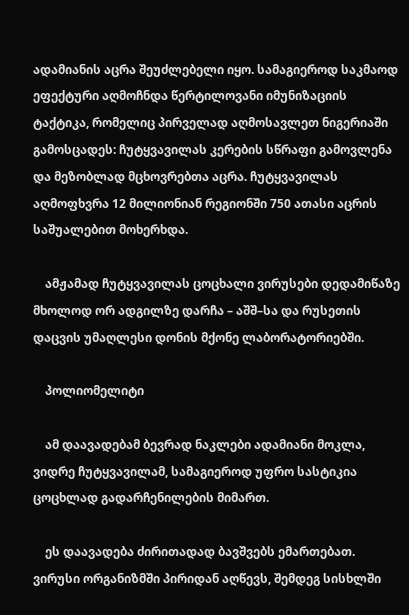ადამიანის აცრა შეუძლებელი იყო. სამაგიეროდ საკმაოდ ეფექტური აღმოჩნდა წერტილოვანი იმუნიზაციის ტაქტიკა, რომელიც პირველად აღმოსავლეთ ნიგერიაში გამოსცადეს: ჩუტყვავილას კერების სწრაფი გამოვლენა და მეზობლად მცხოვრებთა აცრა. ჩუტყვავილას აღმოფხვრა 12 მილიონიან რეგიონში 750 ათასი აცრის საშუალებით მოხერხდა.

    ამჟამად ჩუტყვავილას ცოცხალი ვირუსები დედამიწაზე მხოლოდ ორ ადგილზე დარჩა – აშშ–სა და რუსეთის დაცვის უმაღლესი დონის მქონე ლაბორატორიებში.

    პოლიომელიტი

    ამ დაავადებამ ბევრად ნაკლები ადამიანი მოკლა, ვიდრე ჩუტყვავილამ, სამაგიეროდ უფრო სასტიკია ცოცხლად გადარჩენილების მიმართ.

    ეს დაავადება ძირითადად ბავშვებს ემართებათ. ვირუსი ორგანიზმში პირიდან აღწევს, შემდეგ სისხლში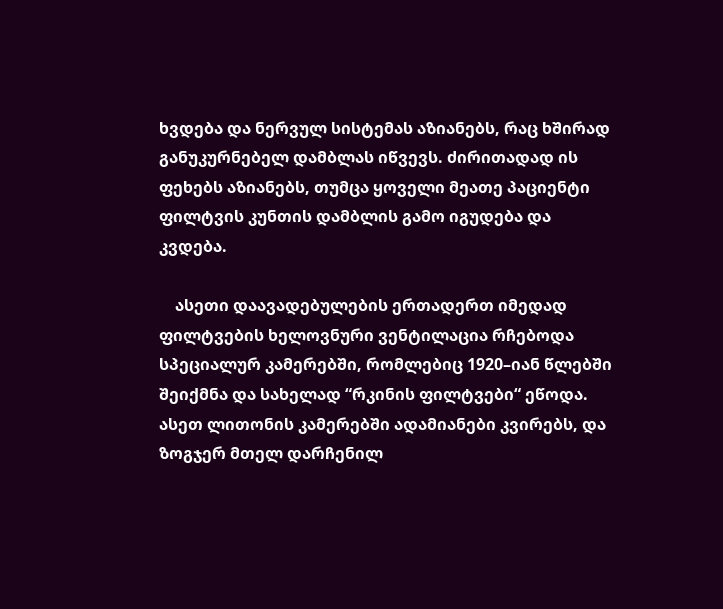ხვდება და ნერვულ სისტემას აზიანებს, რაც ხშირად განუკურნებელ დამბლას იწვევს. ძირითადად ის ფეხებს აზიანებს, თუმცა ყოველი მეათე პაციენტი ფილტვის კუნთის დამბლის გამო იგუდება და კვდება.

    ასეთი დაავადებულების ერთადერთ იმედად ფილტვების ხელოვნური ვენტილაცია რჩებოდა სპეციალურ კამერებში, რომლებიც 1920–იან წლებში შეიქმნა და სახელად “რკინის ფილტვები“ ეწოდა. ასეთ ლითონის კამერებში ადამიანები კვირებს, და ზოგჯერ მთელ დარჩენილ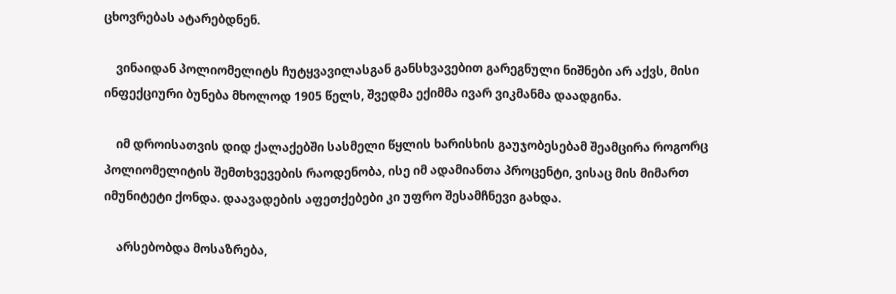ცხოვრებას ატარებდნენ.

    ვინაიდან პოლიომელიტს ჩუტყვავილასგან განსხვავებით გარეგნული ნიშნები არ აქვს, მისი ინფექციური ბუნება მხოლოდ 1905 წელს, შვედმა ექიმმა ივარ ვიკმანმა დაადგინა.

    იმ დროისათვის დიდ ქალაქებში სასმელი წყლის ხარისხის გაუჯობესებამ შეამცირა როგორც პოლიომელიტის შემთხვევების რაოდენობა, ისე იმ ადამიანთა პროცენტი, ვისაც მის მიმართ იმუნიტეტი ქონდა. დაავადების აფეთქებები კი უფრო შესამჩნევი გახდა.

    არსებობდა მოსაზრება,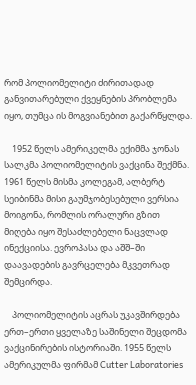რომ პოლიომელიტი ძირითადად განვითარებული ქვეყნების პრობლემა იყო, თუმცა ის მოგვიანებით გაქარწყლდა.

    1952 წელს ამერიკელმა ექიმმა ჯონას სალკმა პოლიომელიტის ვაქცინა შექმნა. 1961 წელს მისმა კოლეგამ, ალბერტ სეიბინმა მისი გაუმჯობესებული ვერსია მოიგონა, რომლის ორალური გზით მიღება იყო შესაძლებელი ნაცვლად ინექციისა. ევროპასა და აშშ–ში დაავადების გავრცელება მკვეთრად შემცირდა.

    პოლიომელიტის აცრას უკავშირდება ერთ–ერთი ყველაზე საშინელი შეცდომა ვაქცინირების ისტორიაში. 1955 წელს ამერიკულმა ფირმამ Cutter Laboratories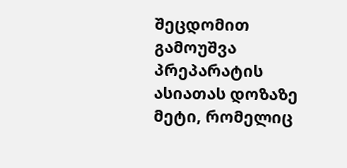შეცდომით გამოუშვა პრეპარატის ასიათას დოზაზე მეტი, რომელიც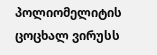პოლიომელიტის ცოცხალ ვირუსს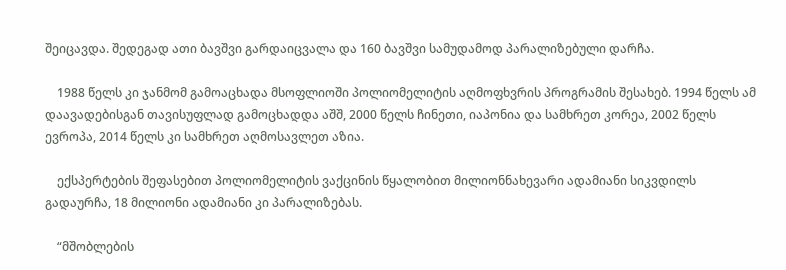შეიცავდა. შედეგად ათი ბავშვი გარდაიცვალა და 160 ბავშვი სამუდამოდ პარალიზებული დარჩა.

    1988 წელს კი ჯანმომ გამოაცხადა მსოფლიოში პოლიომელიტის აღმოფხვრის პროგრამის შესახებ. 1994 წელს ამ დაავადებისგან თავისუფლად გამოცხადდა აშშ, 2000 წელს ჩინეთი, იაპონია და სამხრეთ კორეა, 2002 წელს ევროპა, 2014 წელს კი სამხრეთ აღმოსავლეთ აზია.

    ექსპერტების შეფასებით პოლიომელიტის ვაქცინის წყალობით მილიონნახევარი ადამიანი სიკვდილს გადაურჩა, 18 მილიონი ადამიანი კი პარალიზებას.

    “მშობლების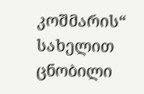კოშმარის“ სახელით ცნობილი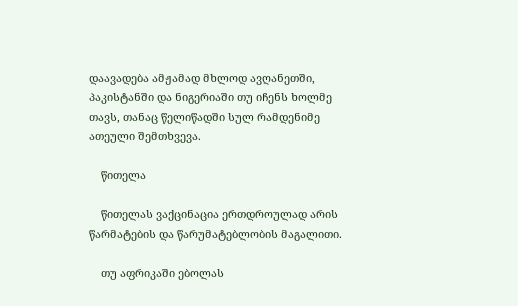დაავადება ამჟამად მხლოდ ავღანეთში, პაკისტანში და ნიგერიაში თუ იჩენს ხოლმე თავს, თანაც წელიწადში სულ რამდენიმე ათეული შემთხვევა.

    წითელა

    წითელას ვაქცინაცია ერთდროულად არის წარმატების და წარუმატებლობის მაგალითი.

    თუ აფრიკაში ებოლას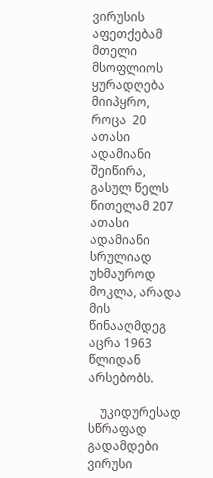ვირუსის აფეთქებამ მთელი მსოფლიოს ყურადღება მიიპყრო, როცა  20 ათასი ადამიანი შეიწირა, გასულ წელს  წითელამ 207 ათასი ადამიანი სრულიად უხმაუროდ მოკლა, არადა მის წინააღმდეგ აცრა 1963 წლიდან არსებობს.

    უკიდურესად სწრაფად გადამდები ვირუსი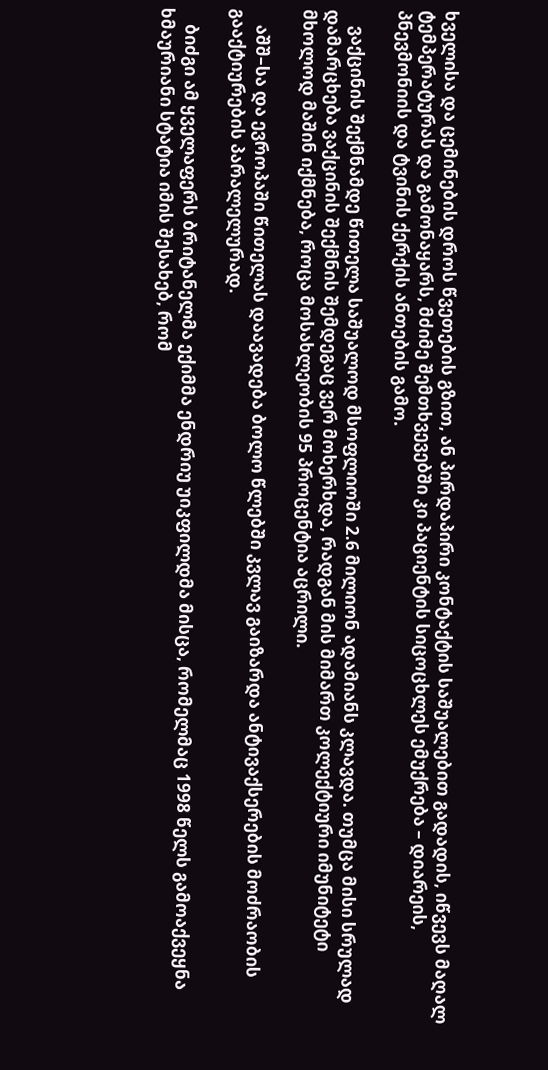ხველისა და ცემინების დროს წვეთების გზით, ან პირდაპირი კონტაქტის საშუალებით გადადის, იწვევს მაღალ ტემპერატურას და გამონაყარს, მძიმე შემთხვევებში კი პაციენტის სიცოცხლეს ემუქრება – დიარეის, პნევმონიის და ტვინის ქერქის ანთების გამო.

    ვაქცინის შექმნამდე წითელა საშუალოდ მსოფლიოში 2.6 მილიონ ადამიანს კლავდა. თუმცა მისი სრულად დამარცხება ვაქცინის შექმნის შემდეგაც ვერ მოხერხდა, რადგან მის მიმართ კოლექტიური იმუნიტეტი მხოლოდ მაშინ იქმნება, როცა მოსახლეობის 95 პროცენტია აცრილი.

    აშშ–სა და ევროპაში წითელას დაავადება ბოლო წლებში კვლავ გაიზარდა ანტივაქსერების მოძრაობის გააქტიურების პარალელურად.

    ბიძგი ამ ყველაფერს ბრიტანელმა ექიმმა ენდრიუ უიკფილდმა მისცა, რომელმაც 1998 წელს გამოაქვეყნა ხმაურიანი სტატია იმის შესახებ, რომ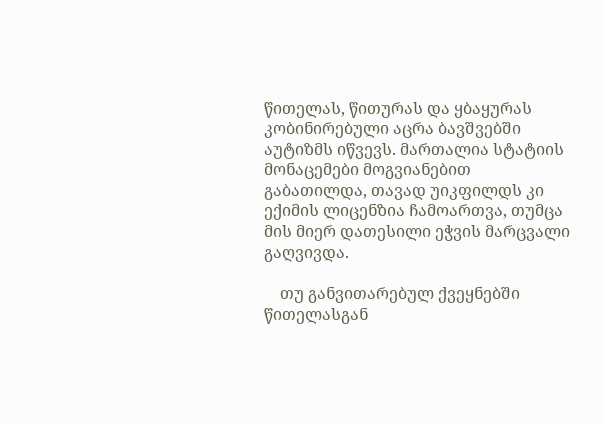წითელას, წითურას და ყბაყურას კობინირებული აცრა ბავშვებში აუტიზმს იწვევს. მართალია სტატიის მონაცემები მოგვიანებით გაბათილდა, თავად უიკფილდს კი ექიმის ლიცენზია ჩამოართვა, თუმცა მის მიერ დათესილი ეჭვის მარცვალი გაღვივდა.

    თუ განვითარებულ ქვეყნებში წითელასგან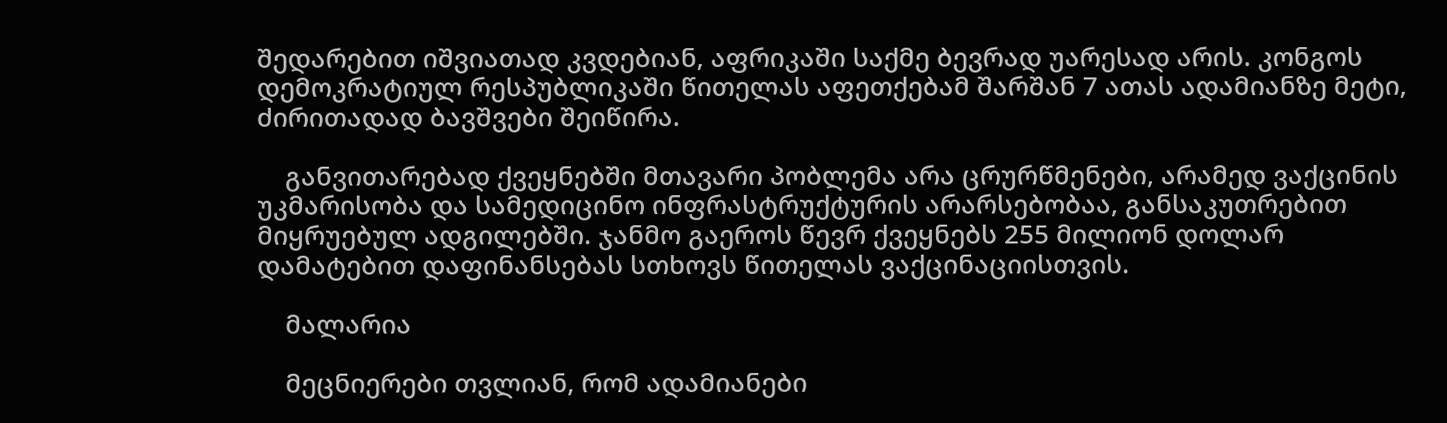შედარებით იშვიათად კვდებიან, აფრიკაში საქმე ბევრად უარესად არის. კონგოს დემოკრატიულ რესპუბლიკაში წითელას აფეთქებამ შარშან 7 ათას ადამიანზე მეტი, ძირითადად ბავშვები შეიწირა.

    განვითარებად ქვეყნებში მთავარი პობლემა არა ცრურწმენები, არამედ ვაქცინის უკმარისობა და სამედიცინო ინფრასტრუქტურის არარსებობაა, განსაკუთრებით მიყრუებულ ადგილებში. ჯანმო გაეროს წევრ ქვეყნებს 255 მილიონ დოლარ დამატებით დაფინანსებას სთხოვს წითელას ვაქცინაციისთვის.

    მალარია

    მეცნიერები თვლიან, რომ ადამიანები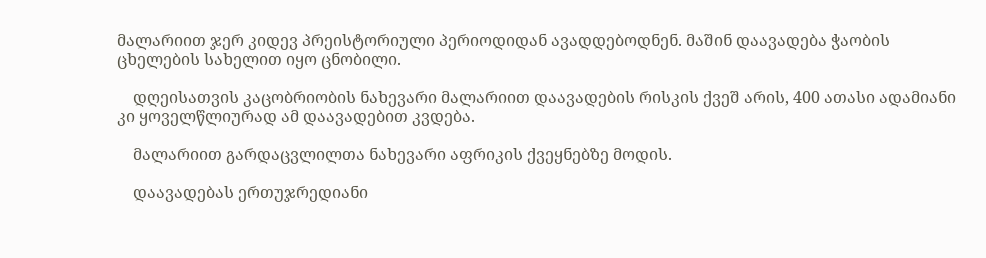მალარიით ჯერ კიდევ პრეისტორიული პერიოდიდან ავადდებოდნენ. მაშინ დაავადება ჭაობის ცხელების სახელით იყო ცნობილი.

    დღეისათვის კაცობრიობის ნახევარი მალარიით დაავადების რისკის ქვეშ არის, 400 ათასი ადამიანი კი ყოველწლიურად ამ დაავადებით კვდება.

    მალარიით გარდაცვლილთა ნახევარი აფრიკის ქვეყნებზე მოდის.

    დაავადებას ერთუჯრედიანი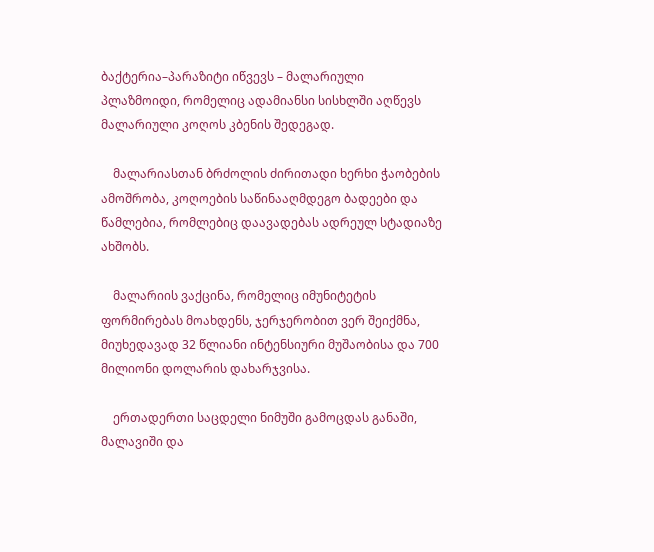ბაქტერია–პარაზიტი იწვევს – მალარიული პლაზმოიდი, რომელიც ადამიანსი სისხლში აღწევს მალარიული კოღოს კბენის შედეგად.

    მალარიასთან ბრძოლის ძირითადი ხერხი ჭაობების ამოშრობა, კოღოების საწინააღმდეგო ბადეები და წამლებია, რომლებიც დაავადებას ადრეულ სტადიაზე ახშობს.

    მალარიის ვაქცინა, რომელიც იმუნიტეტის ფორმირებას მოახდენს, ჯერჯერობით ვერ შეიქმნა, მიუხედავად 32 წლიანი ინტენსიური მუშაობისა და 700 მილიონი დოლარის დახარჯვისა.

    ერთადერთი საცდელი ნიმუში გამოცდას განაში, მალავიში და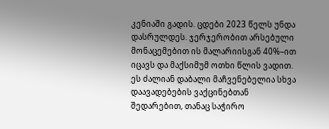კენიაში გადის. ცდები 2023 წელს უნდა დასრულდეს. ჯერჯერობით არსებული მონაცემებით ის მალარიისგან 40%–ით იცავს და მაქსიმუმ ოთხი წლის ვადით. ეს ძალიან დაბალი მაჩვენებელია სხვა დაავადებების ვაქცინებთან შედარებით, თანაც საჭირო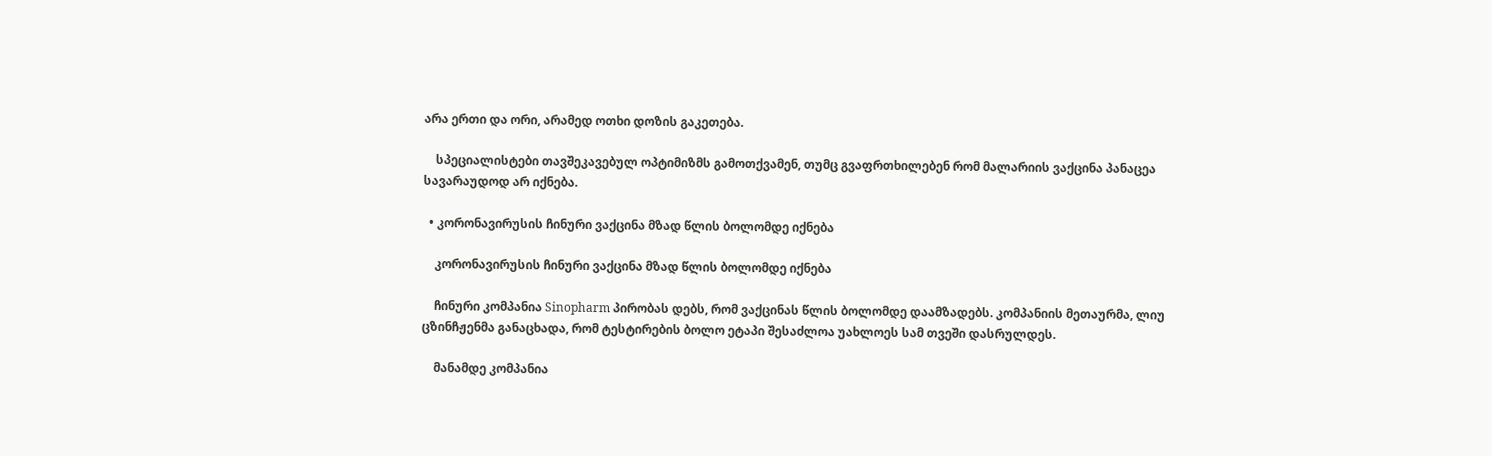არა ერთი და ორი, არამედ ოთხი დოზის გაკეთება.

    სპეციალისტები თავშეკავებულ ოპტიმიზმს გამოთქვამენ, თუმც გვაფრთხილებენ რომ მალარიის ვაქცინა პანაცეა სავარაუდოდ არ იქნება.

  • კორონავირუსის ჩინური ვაქცინა მზად წლის ბოლომდე იქნება

    კორონავირუსის ჩინური ვაქცინა მზად წლის ბოლომდე იქნება

    ჩინური კომპანია Sinopharm პირობას დებს, რომ ვაქცინას წლის ბოლომდე დაამზადებს. კომპანიის მეთაურმა, ლიუ ცზინჩჟენმა განაცხადა, რომ ტესტირების ბოლო ეტაპი შესაძლოა უახლოეს სამ თვეში დასრულდეს.

    მანამდე კომპანია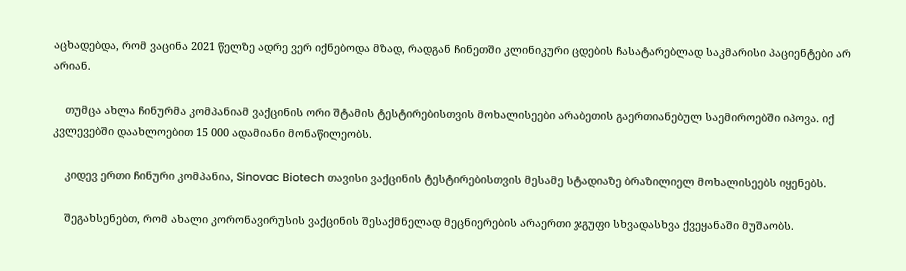აცხადებდა, რომ ვაცინა 2021 წელზე ადრე ვერ იქნებოდა მზად, რადგან ჩინეთში კლინიკური ცდების ჩასატარებლად საკმარისი პაციენტები არ არიან.

    თუმცა ახლა ჩინურმა კომპანიამ ვაქცინის ორი შტამის ტესტირებისთვის მოხალისეები არაბეთის გაერთიანებულ საემიროებში იპოვა. იქ კვლევებში დაახლოებით 15 000 ადამიანი მონაწილეობს.

    კიდევ ერთი ჩინური კომპანია, Sinovac Biotech თავისი ვაქცინის ტესტირებისთვის მესამე სტადიაზე ბრაზილიელ მოხალისეებს იყენებს.

    შეგახსენებთ, რომ ახალი კორონავირუსის ვაქცინის შესაქმნელად მეცნიერების არაერთი ჯგუფი სხვადასხვა ქვეყანაში მუშაობს.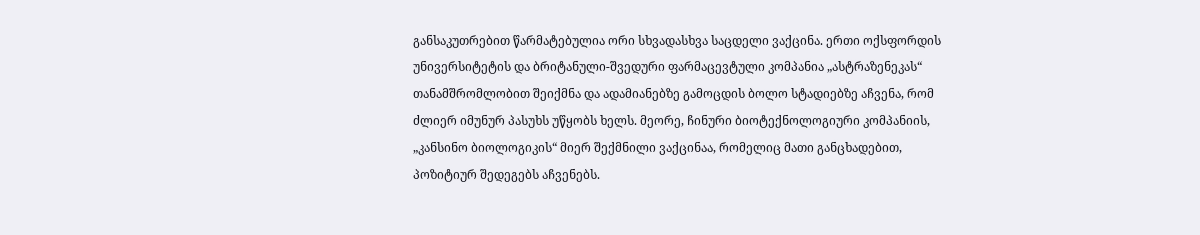განსაკუთრებით წარმატებულია ორი სხვადასხვა საცდელი ვაქცინა. ერთი ოქსფორდის უნივერსიტეტის და ბრიტანული-შვედური ფარმაცევტული კომპანია „ასტრაზენეკას“ თანამშრომლობით შეიქმნა და ადამიანებზე გამოცდის ბოლო სტადიებზე აჩვენა, რომ ძლიერ იმუნურ პასუხს უწყობს ხელს. მეორე, ჩინური ბიოტექნოლოგიური კომპანიის, „კანსინო ბიოლოგიკის“ მიერ შექმნილი ვაქცინაა, რომელიც მათი განცხადებით, პოზიტიურ შედეგებს აჩვენებს.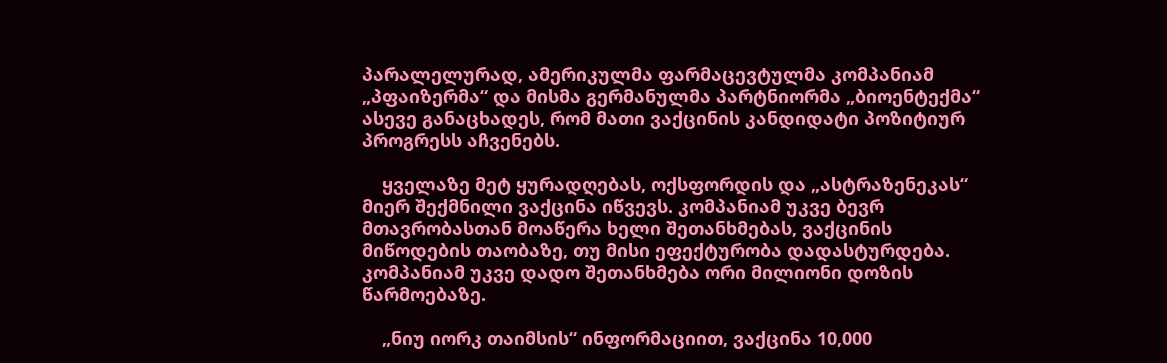პარალელურად, ამერიკულმა ფარმაცევტულმა კომპანიამ „პფაიზერმა“ და მისმა გერმანულმა პარტნიორმა „ბიოენტექმა“ ასევე განაცხადეს, რომ მათი ვაქცინის კანდიდატი პოზიტიურ პროგრესს აჩვენებს.

    ყველაზე მეტ ყურადღებას, ოქსფორდის და „ასტრაზენეკას“ მიერ შექმნილი ვაქცინა იწვევს. კომპანიამ უკვე ბევრ მთავრობასთან მოაწერა ხელი შეთანხმებას, ვაქცინის მიწოდების თაობაზე, თუ მისი ეფექტურობა დადასტურდება. კომპანიამ უკვე დადო შეთანხმება ორი მილიონი დოზის წარმოებაზე.

    „ნიუ იორკ თაიმსის“ ინფორმაციით, ვაქცინა 10,000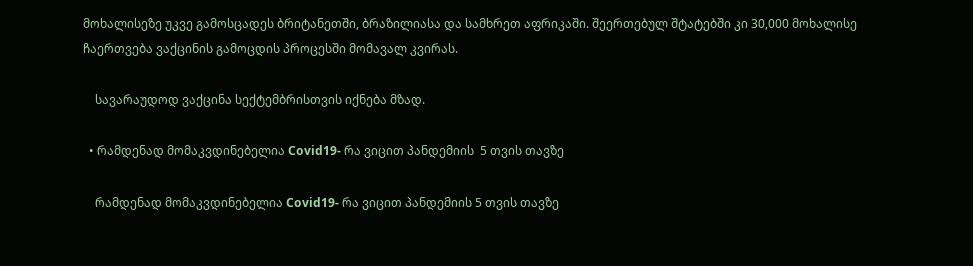მოხალისეზე უკვე გამოსცადეს ბრიტანეთში, ბრაზილიასა და სამხრეთ აფრიკაში. შეერთებულ შტატებში კი 30,000 მოხალისე ჩაერთვება ვაქცინის გამოცდის პროცესში მომავალ კვირას.

    სავარაუდოდ ვაქცინა სექტემბრისთვის იქნება მზად.

  • რამდენად მომაკვდინებელია Covid19- რა ვიცით პანდემიის  5 თვის თავზე

    რამდენად მომაკვდინებელია Covid19- რა ვიცით პანდემიის 5 თვის თავზე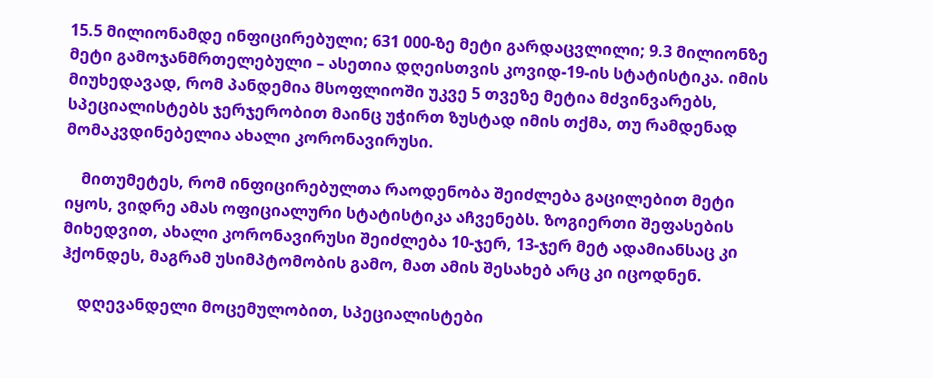15.5 მილიონამდე ინფიცირებული; 631 000-ზე მეტი გარდაცვლილი; 9.3 მილიონზე მეტი გამოჯანმრთელებული – ასეთია დღეისთვის კოვიდ-19-ის სტატისტიკა. იმის მიუხედავად, რომ პანდემია მსოფლიოში უკვე 5 თვეზე მეტია მძვინვარებს, სპეციალისტებს ჯერჯერობით მაინც უჭირთ ზუსტად იმის თქმა, თუ რამდენად მომაკვდინებელია ახალი კორონავირუსი.

    მითუმეტეს, რომ ინფიცირებულთა რაოდენობა შეიძლება გაცილებით მეტი იყოს, ვიდრე ამას ოფიციალური სტატისტიკა აჩვენებს. ზოგიერთი შეფასების მიხედვით, ახალი კორონავირუსი შეიძლება 10-ჯერ, 13-ჯერ მეტ ადამიანსაც კი ჰქონდეს, მაგრამ უსიმპტომობის გამო, მათ ამის შესახებ არც კი იცოდნენ.

    დღევანდელი მოცემულობით, სპეციალისტები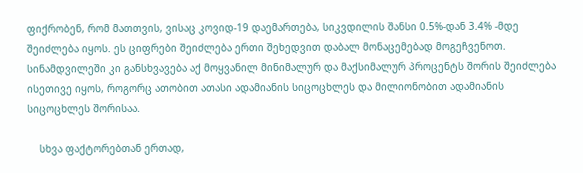ფიქრობენ, რომ მათთვის, ვისაც კოვიდ-19 დაემართება, სიკვდილის შანსი 0.5%-დან 3.4% -მდე შეიძლება იყოს. ეს ციფრები შეიძლება ერთი შეხედვით დაბალ მონაცემებად მოგეჩვენოთ. სინამდვილეში კი განსხვავება აქ მოყვანილ მინიმალურ და მაქსიმალურ პროცენტს შორის შეიძლება ისეთივე იყოს, როგორც ათობით ათასი ადამიანის სიცოცხლეს და მილიონობით ადამიანის სიცოცხლეს შორისაა.

    სხვა ფაქტორებთან ერთად,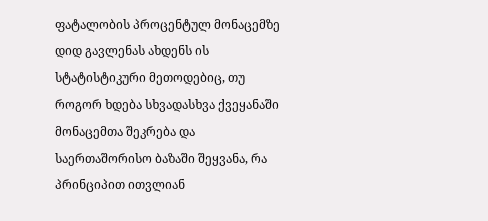ფატალობის პროცენტულ მონაცემზე დიდ გავლენას ახდენს ის სტატისტიკური მეთოდებიც, თუ როგორ ხდება სხვადასხვა ქვეყანაში მონაცემთა შეკრება და საერთაშორისო ბაზაში შეყვანა, რა პრინციპით ითვლიან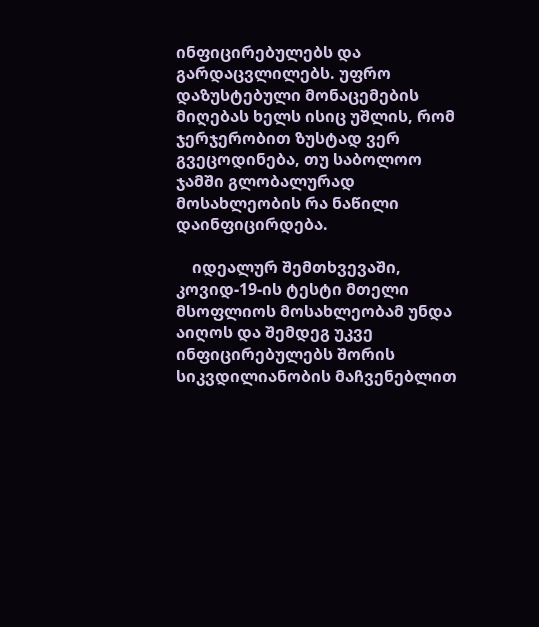ინფიცირებულებს და გარდაცვლილებს. უფრო დაზუსტებული მონაცემების მიღებას ხელს ისიც უშლის, რომ ჯერჯერობით ზუსტად ვერ გვეცოდინება, თუ საბოლოო ჯამში გლობალურად მოსახლეობის რა ნაწილი დაინფიცირდება.

    იდეალურ შემთხვევაში, კოვიდ-19-ის ტესტი მთელი მსოფლიოს მოსახლეობამ უნდა აიღოს და შემდეგ უკვე ინფიცირებულებს შორის სიკვდილიანობის მაჩვენებლით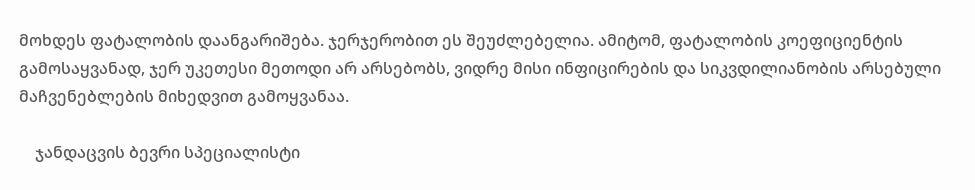მოხდეს ფატალობის დაანგარიშება. ჯერჯერობით ეს შეუძლებელია. ამიტომ, ფატალობის კოეფიციენტის გამოსაყვანად, ჯერ უკეთესი მეთოდი არ არსებობს, ვიდრე მისი ინფიცირების და სიკვდილიანობის არსებული მაჩვენებლების მიხედვით გამოყვანაა.

    ჯანდაცვის ბევრი სპეციალისტი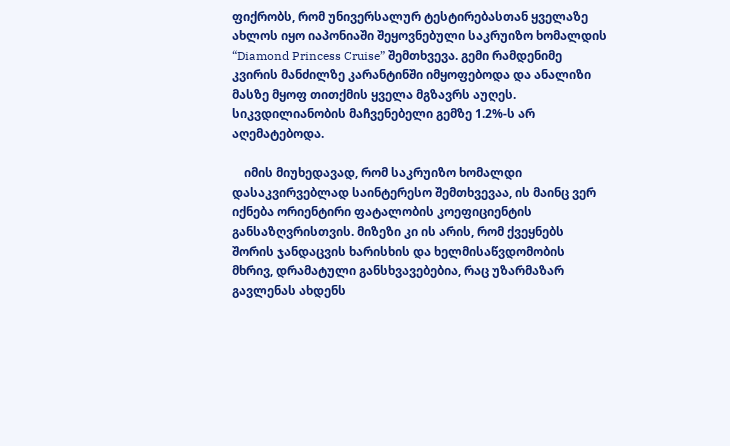ფიქრობს, რომ უნივერსალურ ტესტირებასთან ყველაზე ახლოს იყო იაპონიაში შეყოვნებული საკრუიზო ხომალდის “Diamond Princess Cruise” შემთხვევა. გემი რამდენიმე კვირის მანძილზე კარანტინში იმყოფებოდა და ანალიზი მასზე მყოფ თითქმის ყველა მგზავრს აუღეს. სიკვდილიანობის მაჩვენებელი გემზე 1.2%-ს არ აღემატებოდა.

    იმის მიუხედავად, რომ საკრუიზო ხომალდი დასაკვირვებლად საინტერესო შემთხვევაა, ის მაინც ვერ იქნება ორიენტირი ფატალობის კოეფიციენტის განსაზღვრისთვის. მიზეზი კი ის არის, რომ ქვეყნებს შორის ჯანდაცვის ხარისხის და ხელმისაწვდომობის მხრივ, დრამატული განსხვავებებია, რაც უზარმაზარ გავლენას ახდენს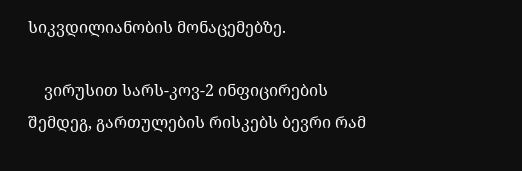სიკვდილიანობის მონაცემებზე.

    ვირუსით სარს-კოვ-2 ინფიცირების შემდეგ, გართულების რისკებს ბევრი რამ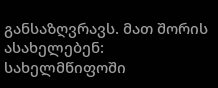განსაზღვრავს. მათ შორის ასახელებენ: სახელმწიფოში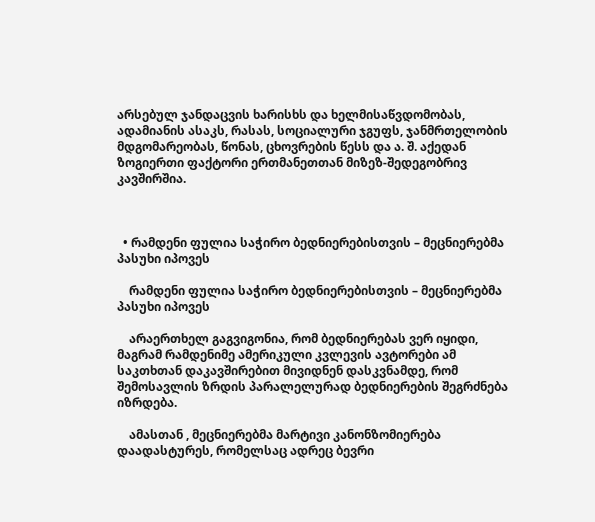არსებულ ჯანდაცვის ხარისხს და ხელმისაწვდომობას, ადამიანის ასაკს, რასას, სოციალური ჯგუფს, ჯანმრთელობის მდგომარეობას, წონას, ცხოვრების წესს და ა. შ. აქედან ზოგიერთი ფაქტორი ერთმანეთთან მიზეზ-შედეგობრივ კავშირშია.



  • რამდენი ფულია საჭირო ბედნიერებისთვის – მეცნიერებმა პასუხი იპოვეს

    რამდენი ფულია საჭირო ბედნიერებისთვის – მეცნიერებმა პასუხი იპოვეს

    არაერთხელ გაგვიგონია, რომ ბედნიერებას ვერ იყიდი, მაგრამ რამდენიმე ამერიკული კვლევის ავტორები ამ საკთხთან დაკავშირებით მივიდნენ დასკვნამდე, რომ შემოსავლის ზრდის პარალელურად ბედნიერების შეგრძნება იზრდება.

    ამასთან , მეცნიერებმა მარტივი კანონზომიერება დაადასტურეს, რომელსაც ადრეც ბევრი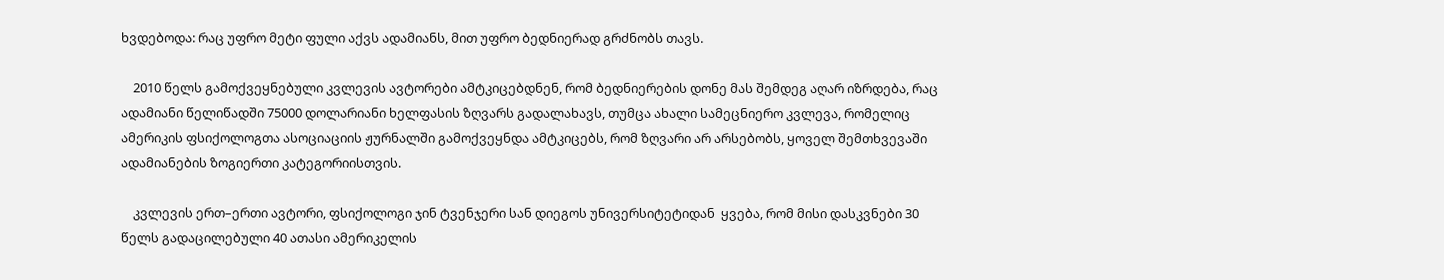ხვდებოდა: რაც უფრო მეტი ფული აქვს ადამიანს, მით უფრო ბედნიერად გრძნობს თავს.

    2010 წელს გამოქვეყნებული კვლევის ავტორები ამტკიცებდნენ, რომ ბედნიერების დონე მას შემდეგ აღარ იზრდება, რაც ადამიანი წელიწადში 75000 დოლარიანი ხელფასის ზღვარს გადალახავს, თუმცა ახალი სამეცნიერო კვლევა, რომელიც ამერიკის ფსიქოლოგთა ასოციაციის ჟურნალში გამოქვეყნდა ამტკიცებს, რომ ზღვარი არ არსებობს, ყოველ შემთხვევაში ადამიანების ზოგიერთი კატეგორიისთვის.

    კვლევის ერთ–ერთი ავტორი, ფსიქოლოგი ჯინ ტვენჯერი სან დიეგოს უნივერსიტეტიდან  ყვება, რომ მისი დასკვნები 30 წელს გადაცილებული 40 ათასი ამერიკელის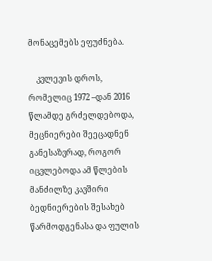მონაცემებს ეფუძნება.

    კვლევის დროს, რომელიც 1972 –დან 2016 წლამდე გრძელდებოდა, მეცნიერები შეეცადნენ განესაზვრად, როგორ იცვლებოდა ამ წლების მანძილზე კავშირი ბედნიერების შესახებ წარმოდგენასა და ფულის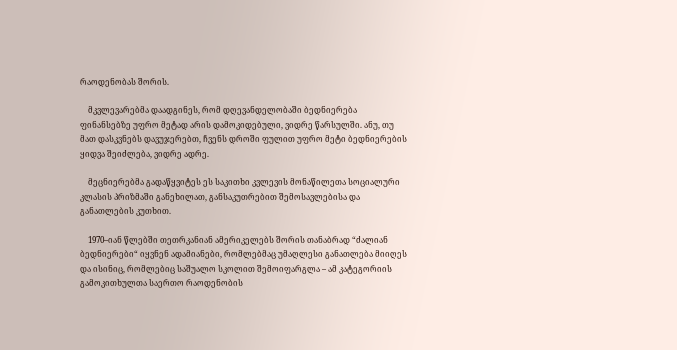რაოდენობას შორის.

    მკვლევარებმა დაადგინეს, რომ დღევანდელობაში ბედნიერება ფინანსებზე უფრო მეტად არის დამოკიდებული, ვიდრე წარსულში. ანუ, თუ მათ დასკვნებს დავუჯერებთ, ჩვენს დროში ფულით უფრო მეტი ბედნიერების ყიდვა შეიძლება, ვიდრე ადრე.

    მეცნიერებმა გადაწყვიტეს ეს საკითხი კვლევის მონაწილეთა სოციალური კლასის პრიზმაში განეხილათ, განსაკუთრებით შემოსავლებისა და განათლების კუთხით.

    1970–იან წლებში თეთრკანიან ამერიკელებს შორის თანაბრად “ძალიან ბედნიერები“ იყვნენ ადამიანები, რომლებმაც უმაღლესი განათლება მიიღეს და ისინიც, რომლებიც საშუალო სკოლით შემოიფარგლა – ამ კატეგორიის გამოკითხულთა საერთო რაოდენობის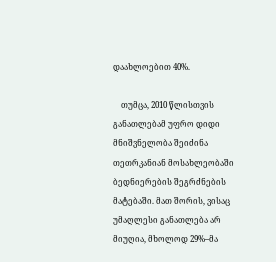დაახლოებით 40%.

    თუმცა, 2010 წლისთვის განათლებამ უფრო დიდი მნიშვნელობა შეიძინა თეთრკანიან მოსახლეობაში ბედნიერების შეგრძნების მატებაში. მათ შორის, ვისაც უმაღლესი განათლება არ მიუღია, მხოლოდ 29%–მა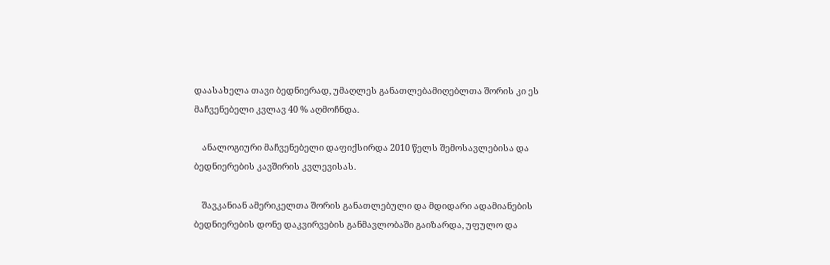დაასახელა თავი ბედნიერად, უმაღლეს განათლებამიღებლთა შორის კი ეს მაჩვენებელი კვლავ 40 % აღმოჩნდა.

    ანალოგიური მაჩვენებელი დაფიქსირდა 2010 წელს შემოსავლებისა და ბედნიერების კავშირის კვლევისას.

    შავკანიან ამერიკელთა შორის განათლებული და მდიდარი ადამიანების ბედნიერების დონე დაკვირვების განმავლობაში გაიზარდა, უფულო და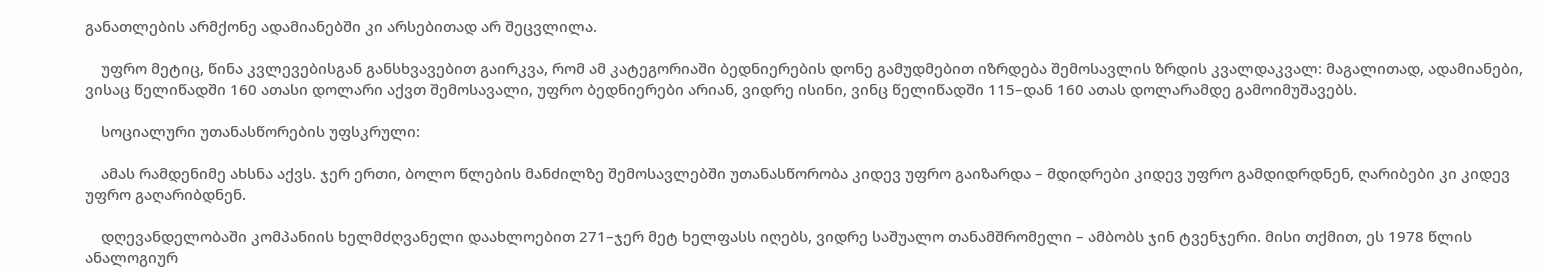განათლების არმქონე ადამიანებში კი არსებითად არ შეცვლილა.

    უფრო მეტიც, წინა კვლევებისგან განსხვავებით გაირკვა, რომ ამ კატეგორიაში ბედნიერების დონე გამუდმებით იზრდება შემოსავლის ზრდის კვალდაკვალ: მაგალითად, ადამიანები, ვისაც წელიწადში 160 ათასი დოლარი აქვთ შემოსავალი, უფრო ბედნიერები არიან, ვიდრე ისინი, ვინც წელიწადში 115–დან 160 ათას დოლარამდე გამოიმუშავებს.

    სოციალური უთანასწორების უფსკრული:

    ამას რამდენიმე ახსნა აქვს. ჯერ ერთი, ბოლო წლების მანძილზე შემოსავლებში უთანასწორობა კიდევ უფრო გაიზარდა – მდიდრები კიდევ უფრო გამდიდრდნენ, ღარიბები კი კიდევ უფრო გაღარიბდნენ.

    დღევანდელობაში კომპანიის ხელმძღვანელი დაახლოებით 271–ჯერ მეტ ხელფასს იღებს, ვიდრე საშუალო თანამშრომელი – ამბობს ჯინ ტვენჯერი. მისი თქმით, ეს 1978 წლის ანალოგიურ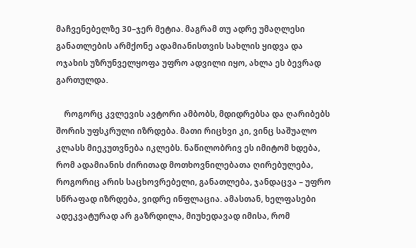მაჩვენებელზე 30–ჯერ მეტია. მაგრამ თუ ადრე უმაღლესი განათლების არმქონე ადამიანისთვის სახლის ყიდვა და ოჯახის უზრუნველყოფა უფრო ადვილი იყო, ახლა ეს ბევრად გართულდა.

    როგორც კვლევის ავტორი ამბობს, მდიდრებსა და ღარიბებს შორის უფსკრული იზრდება. მათი რიცხვი კი, ვინც საშუალო კლასს მიეკუთვნება იკლებს. ნაწილობრივ ეს იმიტომ ხდება, რომ ადამიანის ძირითად მოთხოვნილებათა ღირებულება, როგორიც არის საცხოვრებელი, განათლება, ჯანდაცვა – უფრო სწრაფად იზრდება, ვიდრე ინფლაცია. ამასთან, ხელფასები ადეკვატურად არ გაზრდილა, მიუხედავად იმისა, რომ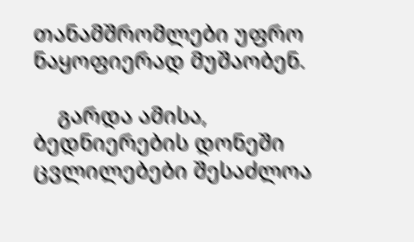თანამშრომლები უფრო ნაყოფიერად მუშაობენ.

    გარდა ამისა, ბედნიერების დონეში ცვლილებები შესაძლოა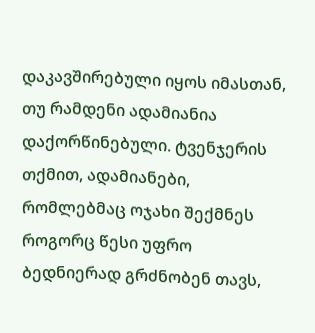დაკავშირებული იყოს იმასთან, თუ რამდენი ადამიანია დაქორწინებული. ტვენჯერის თქმით, ადამიანები, რომლებმაც ოჯახი შექმნეს როგორც წესი უფრო ბედნიერად გრძნობენ თავს,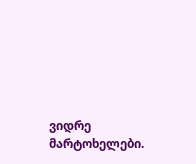ვიდრე მარტოხელები.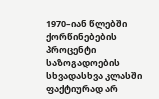1970–იან წლებში ქორწინებების პროცენტი საზოგადოების სხვადასხვა კლასში ფაქტიურად არ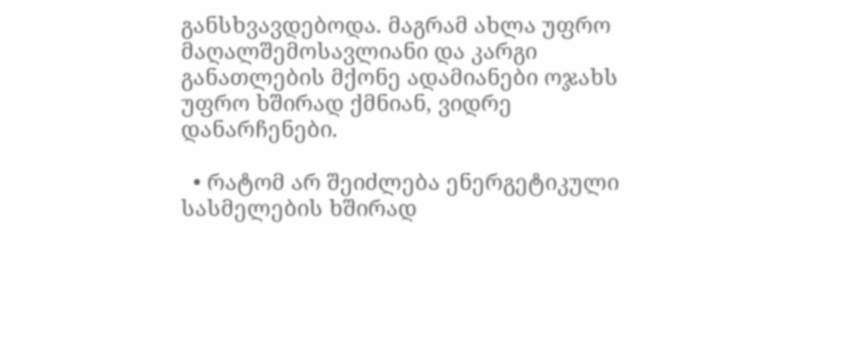განსხვავდებოდა. მაგრამ ახლა უფრო მაღალშემოსავლიანი და კარგი განათლების მქონე ადამიანები ოჯახს უფრო ხშირად ქმნიან, ვიდრე დანარჩენები.

  • რატომ არ შეიძლება ენერგეტიკული სასმელების ხშირად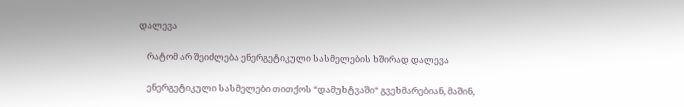დალევა

    რატომ არ შეიძლება ენერგეტიკული სასმელების ხშირად დალევა

    ენერგეტიკული სასმელები თითქოს “დამუხტვაში“ გვეხმარებიან, მაშინ,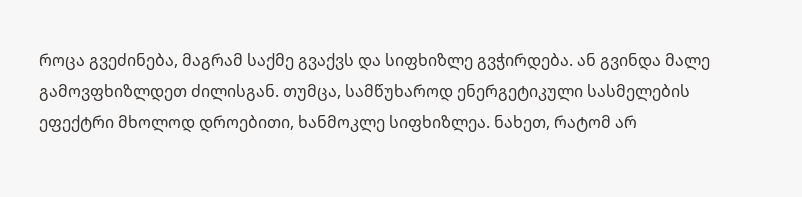როცა გვეძინება, მაგრამ საქმე გვაქვს და სიფხიზლე გვჭირდება. ან გვინდა მალე გამოვფხიზლდეთ ძილისგან. თუმცა, სამწუხაროდ ენერგეტიკული სასმელების ეფექტრი მხოლოდ დროებითი, ხანმოკლე სიფხიზლეა. ნახეთ, რატომ არ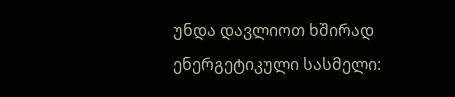უნდა დავლიოთ ხშირად ენერგეტიკული სასმელი: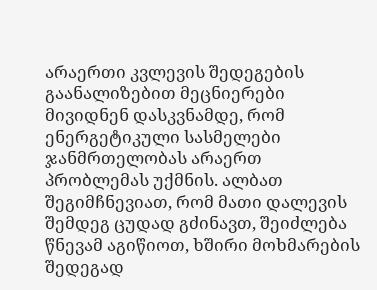არაერთი კვლევის შედეგების გაანალიზებით მეცნიერები მივიდნენ დასკვნამდე, რომ ენერგეტიკული სასმელები ჯანმრთელობას არაერთ პრობლემას უქმნის. ალბათ შეგიმჩნევიათ, რომ მათი დალევის შემდეგ ცუდად გძინავთ, შეიძლება წნევამ აგიწიოთ, ხშირი მოხმარების შედეგად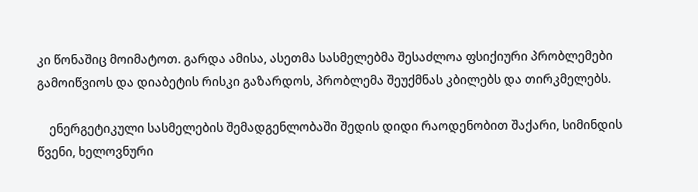კი წონაშიც მოიმატოთ. გარდა ამისა, ასეთმა სასმელებმა შესაძლოა ფსიქიური პრობლემები გამოიწვიოს და დიაბეტის რისკი გაზარდოს, პრობლემა შეუქმნას კბილებს და თირკმელებს.

    ენერგეტიკული სასმელების შემადგენლობაში შედის დიდი რაოდენობით შაქარი, სიმინდის წვენი, ხელოვნური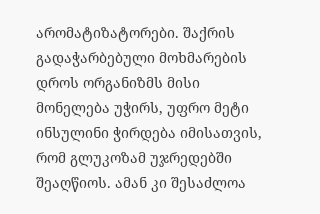არომატიზატორები. შაქრის გადაჭარბებული მოხმარების დროს ორგანიზმს მისი მონელება უჭირს, უფრო მეტი ინსულინი ჭირდება იმისათვის, რომ გლუკოზამ უჯრედებში შეაღწიოს. ამან კი შესაძლოა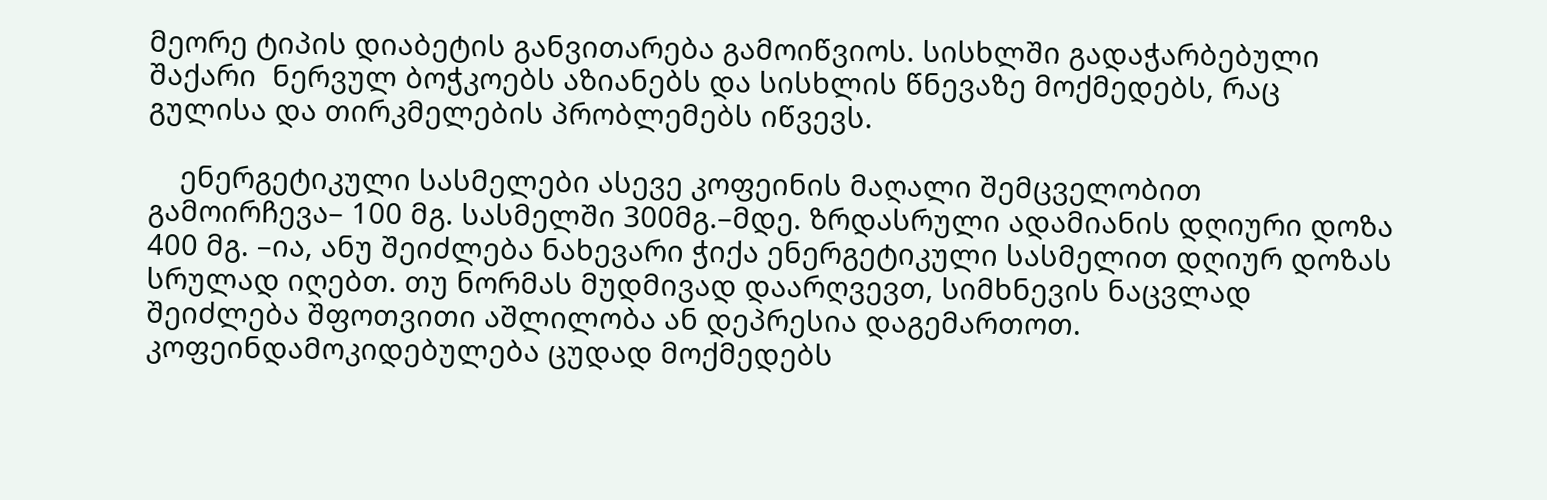მეორე ტიპის დიაბეტის განვითარება გამოიწვიოს. სისხლში გადაჭარბებული შაქარი  ნერვულ ბოჭკოებს აზიანებს და სისხლის წნევაზე მოქმედებს, რაც გულისა და თირკმელების პრობლემებს იწვევს.

    ენერგეტიკული სასმელები ასევე კოფეინის მაღალი შემცველობით გამოირჩევა– 100 მგ. სასმელში 300მგ.–მდე. ზრდასრული ადამიანის დღიური დოზა 400 მგ. –ია, ანუ შეიძლება ნახევარი ჭიქა ენერგეტიკული სასმელით დღიურ დოზას სრულად იღებთ. თუ ნორმას მუდმივად დაარღვევთ, სიმხნევის ნაცვლად შეიძლება შფოთვითი აშლილობა ან დეპრესია დაგემართოთ. კოფეინდამოკიდებულება ცუდად მოქმედებს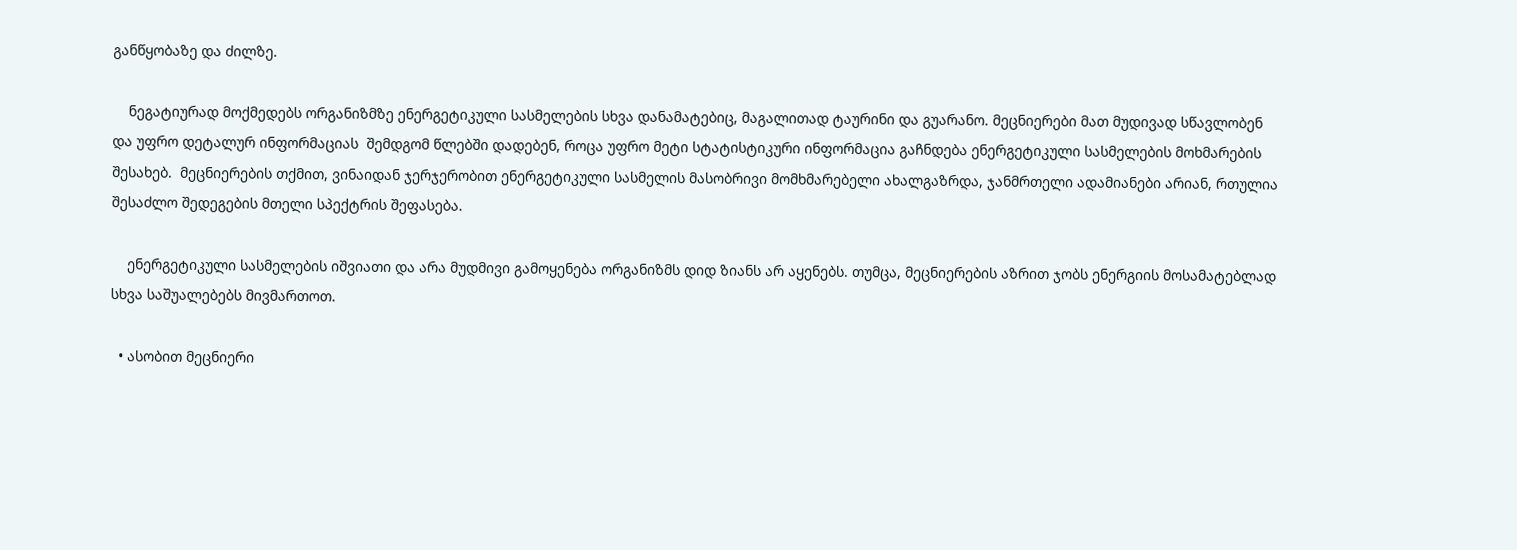განწყობაზე და ძილზე.

    ნეგატიურად მოქმედებს ორგანიზმზე ენერგეტიკული სასმელების სხვა დანამატებიც, მაგალითად ტაურინი და გუარანო. მეცნიერები მათ მუდივად სწავლობენ და უფრო დეტალურ ინფორმაციას  შემდგომ წლებში დადებენ, როცა უფრო მეტი სტატისტიკური ინფორმაცია გაჩნდება ენერგეტიკული სასმელების მოხმარების შესახებ.  მეცნიერების თქმით, ვინაიდან ჯერჯერობით ენერგეტიკული სასმელის მასობრივი მომხმარებელი ახალგაზრდა, ჯანმრთელი ადამიანები არიან, რთულია შესაძლო შედეგების მთელი სპექტრის შეფასება.

    ენერგეტიკული სასმელების იშვიათი და არა მუდმივი გამოყენება ორგანიზმს დიდ ზიანს არ აყენებს. თუმცა, მეცნიერების აზრით ჯობს ენერგიის მოსამატებლად სხვა საშუალებებს მივმართოთ.

  • ასობით მეცნიერი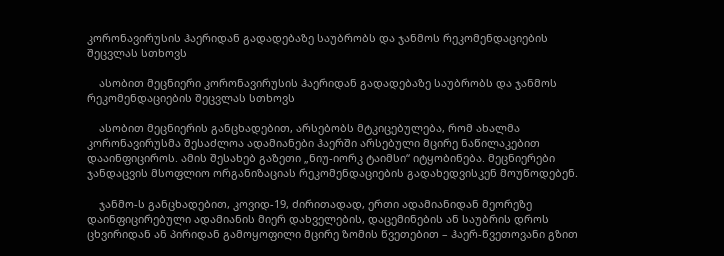კორონავირუსის ჰაერიდან გადადებაზე საუბრობს და ჯანმოს რეკომენდაციების შეცვლას სთხოვს

    ასობით მეცნიერი კორონავირუსის ჰაერიდან გადადებაზე საუბრობს და ჯანმოს რეკომენდაციების შეცვლას სთხოვს

    ასობით მეცნიერის განცხადებით, არსებობს მტკიცებულება, რომ ახალმა კორონავირუსმა შესაძლოა ადამიანები ჰაერში არსებული მცირე ნაწილაკებით დააინფიციროს. ამის შესახებ გაზეთი „ნიუ-იორკ ტაიმსი“ იტყობინება. მეცნიერები ჯანდაცვის მსოფლიო ორგანიზაციას რეკომენდაციების გადახედვისკენ მოუწოდებენ.

    ჯანმო-ს განცხადებით, კოვიდ-19, ძირითადად, ერთი ადამიანიდან მეორეზე დაინფიცირებული ადამიანის მიერ დახველების, დაცემინების ან საუბრის დროს ცხვირიდან ან პირიდან გამოყოფილი მცირე ზომის წვეთებით – ჰაერ-წვეთოვანი გზით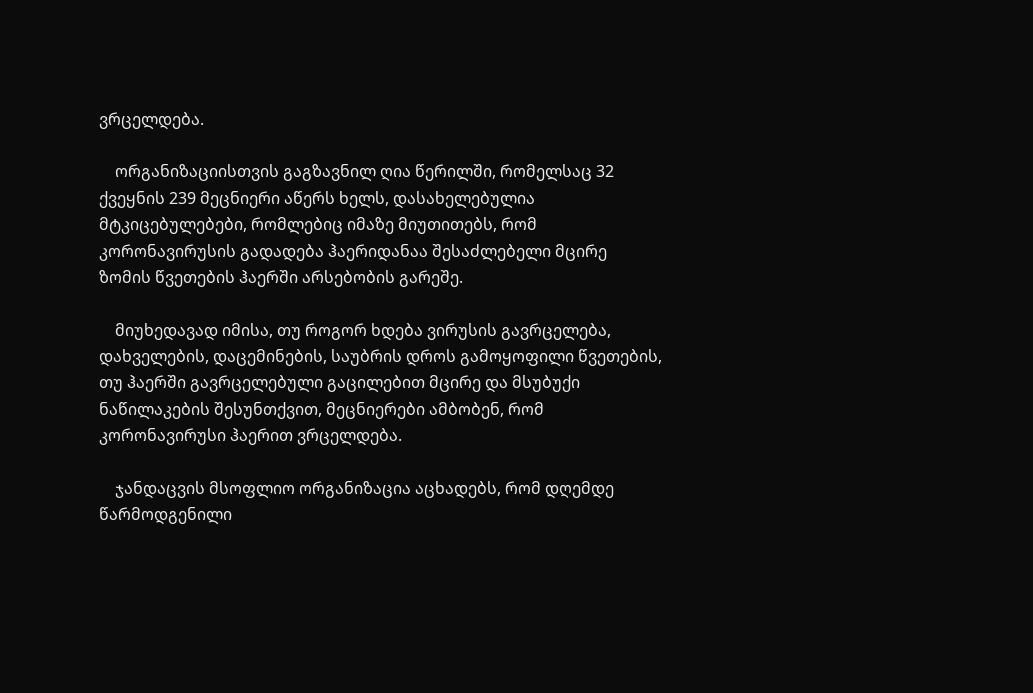ვრცელდება.

    ორგანიზაციისთვის გაგზავნილ ღია წერილში, რომელსაც 32 ქვეყნის 239 მეცნიერი აწერს ხელს, დასახელებულია მტკიცებულებები, რომლებიც იმაზე მიუთითებს, რომ კორონავირუსის გადადება ჰაერიდანაა შესაძლებელი მცირე ზომის წვეთების ჰაერში არსებობის გარეშე.

    მიუხედავად იმისა, თუ როგორ ხდება ვირუსის გავრცელება, დახველების, დაცემინების, საუბრის დროს გამოყოფილი წვეთების, თუ ჰაერში გავრცელებული გაცილებით მცირე და მსუბუქი ნაწილაკების შესუნთქვით, მეცნიერები ამბობენ, რომ კორონავირუსი ჰაერით ვრცელდება.

    ჯანდაცვის მსოფლიო ორგანიზაცია აცხადებს, რომ დღემდე წარმოდგენილი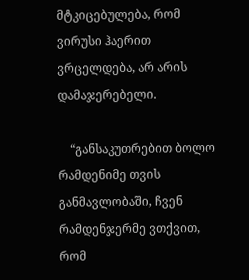მტკიცებულება, რომ ვირუსი ჰაერით ვრცელდება, არ არის დამაჯერებელი.

    “განსაკუთრებით ბოლო რამდენიმე თვის განმავლობაში, ჩვენ რამდენჯერმე ვთქვით, რომ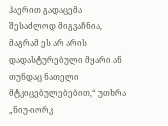ჰაერით გადაცემა შესაძლოდ მიგვაჩნია, მაგრამ ეს არ არის დადასტურებული მყარი ან თუნდაც ნათელი მტკიცებულებებით,“ უთხრა „ნიუ-იორკ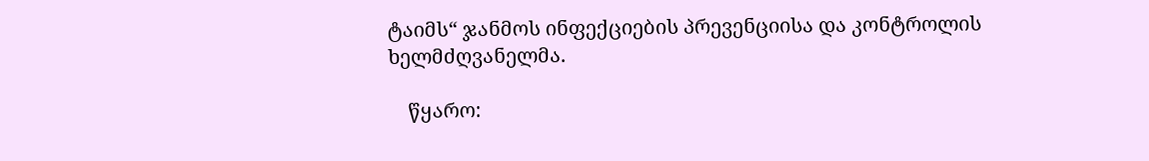ტაიმს“ ჯანმოს ინფექციების პრევენციისა და კონტროლის ხელმძღვანელმა.

    წყარო: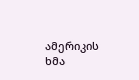ამერიკის ხმა